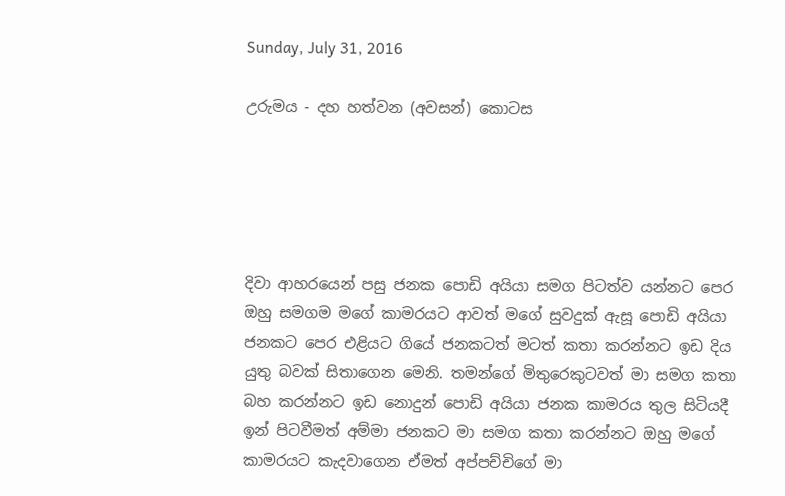Sunday, July 31, 2016

උරුමය - දහ හත්වන (අවසන්) කොටස





දිවා ආහරයෙන් පසු ජනක පොඩි අයියා සමග පිටත්ව යන්නට පෙර ඔහු සමගම මගේ කාමරයට ආවත් මගේ සුවදුක් ඇසූ පොඩි අයියා ජනකට පෙර එළියට ගියේ ජනකටත් මටත් කතා කරන්නට ඉඩ දිය යුතු බවක් සිතාගෙන මෙනි. තමන්ගේ මිතුරෙකුටවත් මා සමග කතා බහ කරන්නට ඉඩ නොදුන් පොඩි අයියා ජනක කාමරය තුල සිටියදී ඉන් පිටවීමත් අම්මා ජනකට මා සමග කතා කරන්නට ඔහු මගේ කාමරයට කැදවාගෙන ඒමත් අප්පච්චිගේ මා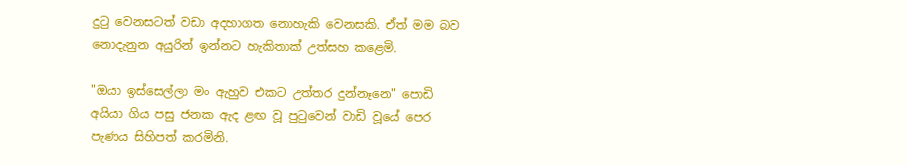දුටු වෙනසටත් වඩා අදහාගත නොහැකි වෙනසකි. ඒත් මම බව නොදැනුන අයුරින් ඉන්නට හැකිතාක් උත්සහ කළෙමි.

"ඔයා ඉස්සෙල්ලා මං ඇහුව එකට උත්තර දුන්නෑනෙ" පොඩි අයියා ගිය පසු ජනක ඇද ළඟ වූ පුටුවෙන් වාඩි වූයේ පෙර පැණය සිහිපත් කරමිනි.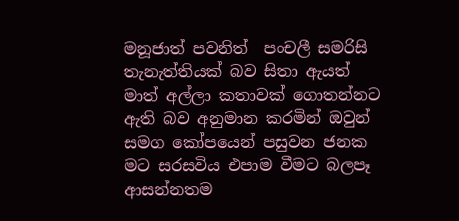මනූජාත් පවනිත්  පංචලී සමරිසි තැනැත්තියක් බව සිතා ඇයත් මාත් අල්ලා කතාවක් ගොතන්නට ඇති බව අනුමාන කරමින් ඔවුන් සමග කෝපයෙන් පසුවන ජනක මට සරසවිය එපාම වීමට බලපෑ ආසන්නතම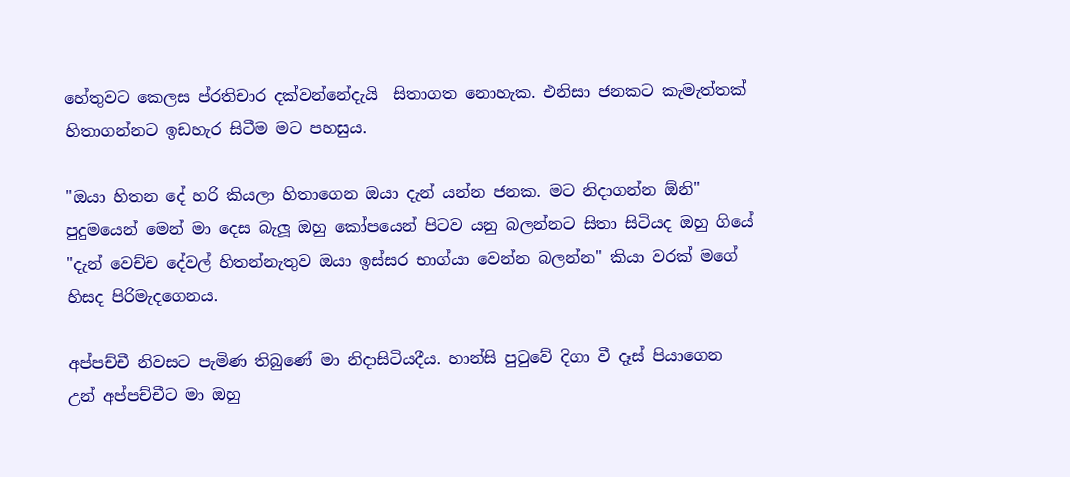හේතුවට කෙලස ප්රතිචාර දක්වන්නේදැයි  සිතාගත නොහැක. එනිසා ජනකට කැමැත්තක් හිතාගන්නට ඉඩහැර සිටීම මට පහසුය.

"ඔයා හිතන දේ හරි කියලා හිතාගෙන ඔයා දැන් යන්න ජනක. මට නිදාගන්න ඕනි" පුදුමයෙන් මෙන් මා දෙස බැලූ ඔහු කෝපයෙන් පිටව යනු බලන්නට සිතා සිටියද ඔහු ගියේ "දැන් වෙච්ච දේවල් හිතන්නැතුව ඔයා ඉස්සර භාග්යා වෙන්න බලන්න" කියා වරක් මගේ හිසද පිරිමැදගෙනය.

අප්පච්චී නිවසට පැමිණ තිබුණේ මා නිදාසිටියදීය. හාන්සි පුටුවේ දිගා වී දෑස් පියාගෙන උන් අප්පච්චීට මා ඔහු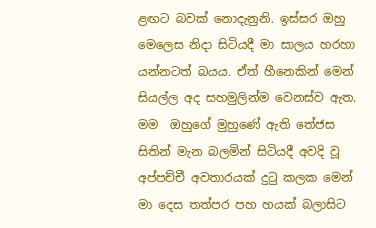ළඟට බවක් නොදැනුනි. ඉස්සර ඔහු මෙලෙස නිදා සිටියදී මා සාලය හරහා යන්නටත් බයය. ඒත් හීනෙකින් මෙන් සියල්ල අද සහමුලින්ම වෙනස්ව ඇත. මම  ඔහුගේ මුහුණේ ඇති තේජස සිතින් මැන බලමින් සිටියදී අවදි වූ අප්පච්චී අවතාරයක් දුටු කලක මෙන් මා දෙස තත්පර පහ හයක් බලාසිට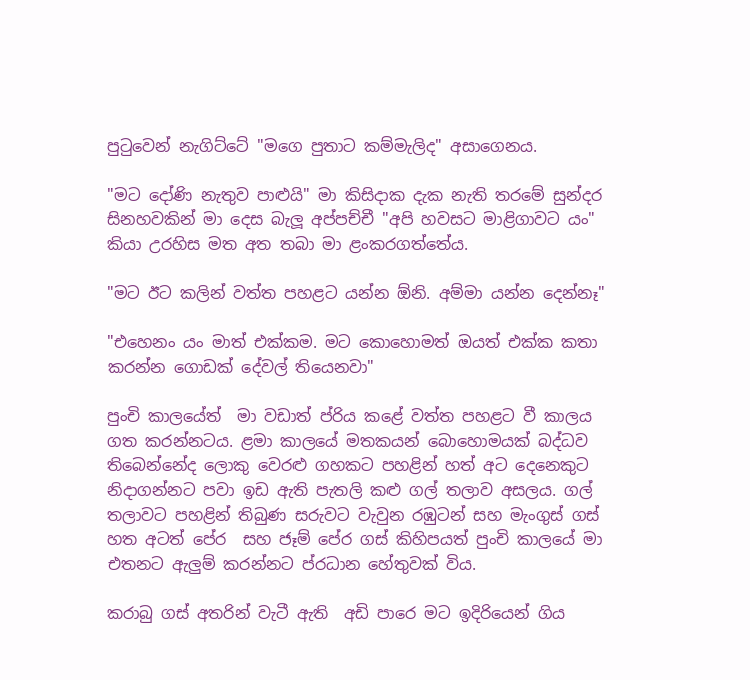පුටුවෙන් නැගිට්ටේ "මගෙ පුතාට කම්මැලිද" අසාගෙනය.

"මට දෝණි නැතුව පාළුයි" මා කිසිදාක දැක නැති තරමේ සුන්දර සිනහවකින් මා දෙස බැලූ අප්පච්චී "අපි හවසට මාළිගාවට යං" කියා උරහිස මත අත තබා මා ළංකරගත්තේය.

"මට ඊට කලින් වත්ත පහළට යන්න ඕනි. අම්මා යන්න දෙන්නෑ"

"එහෙනං යං මාත් එක්කම. මට කොහොමත් ඔයත් එක්ක කතා කරන්න ගොඩක් දේවල් තියෙනවා"

පුංචි කාලයේත්  මා වඩාත් ප්රිය කළේ වත්ත පහළට වී කාලය ගත කරන්නටය. ළමා කාලයේ මතකයන් බොහොමයක් බද්ධව තිබෙන්නේද ලොකු වෙරළු ගහකට පහළින් හත් අට දෙනෙකුට නිදාගන්නට පවා ඉඩ ඇති පැතලි කළු ගල් තලාව අසලය. ගල් තලාවට පහළින් තිබුණ සරුවට වැවුන රඹුටන් සහ මැංගුස් ගස් හත අටත් පේර  සහ ජෑම් පේර ගස් කිහිපයත් පුංචි කාලයේ මා එතනට ඇලුම් කරන්නට ප්රධාන හේතුවක් විය.

කරාබු ගස් අතරින් වැටී ඇති  අඩි පාරෙ මට ඉදිරියෙන් ගිය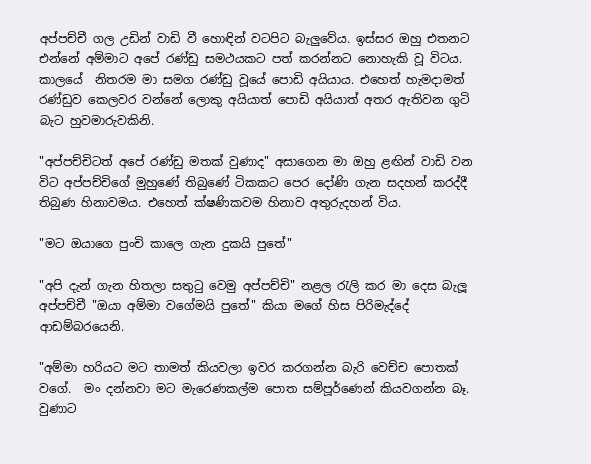අප්පච්චී ගල උඩින් වාඩි වී හොඳින් වටපිට බැලුවේය. ඉස්සර ඔහු එතනට එන්නේ අම්මාට අපේ රණ්ඩු සමථයකට පත් කරන්නට නොහැකි වූ විටය. කාලයේ  නිතරම මා සමග රණ්ඩු වූයේ පොඩි අයියාය. එහෙත් හැමදාමත් රණ්ඩුව කෙලවර වන්නේ ලොකු අයියාත් පොඩි අයියාත් අතර ඇතිවන ගුටි බැට හුවමාරුවකිනි.

"අප්පච්චිටත් අපේ රණ්ඩු මතක් වුණාද" අසාගෙන මා ඔහු ළඟින් වාඩි වන විට අප්පච්චිගේ මුහුණේ තිබුණේ ටිකකට පෙර දෝණි ගැන සදහන් කරද්දී  තිබුණ හිනාවමය. එහෙත් ක්ෂණිකවම හිනාව අතුරුදහන් විය.

"මට ඔයාගෙ පුංචි කාලෙ ගැන දුකයි පුතේ"

"අපි දැන් ගැන හිතලා සතුටු වෙමු අප්පච්චි" නළල රැලි කර මා දෙස බැලූ අප්පච්චී "ඔයා අම්මා වගේමයි පුතේ" කියා මගේ හිස පිරිමැද්දේ ආඩම්බරයෙනි.

"අම්මා හරියට මට තාමත් කියවලා ඉවර කරගන්න බැරි වෙච්ච පොතක් වගේ.  මං දන්නවා මට මැරෙණකල්ම පොත සම්පූර්ණෙන් කියවගන්න බෑ. වුණාට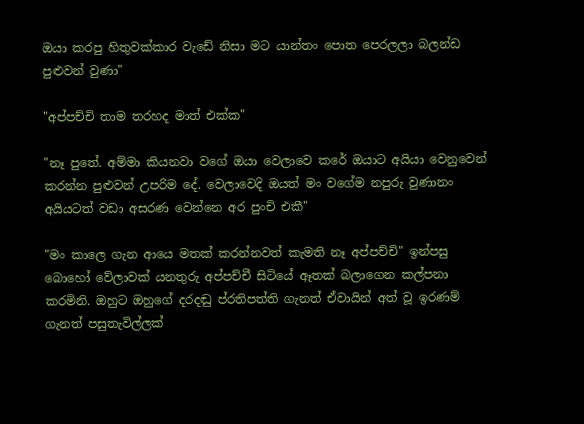ඔයා කරපු හිතුවක්කාර වැඩේ නිසා මට යාන්තං පොත පෙරලලා බලන්ඩ පුළුවන් වුණා"

"අප්පච්චි තාම තරහද මාත් එක්ක"

"නෑ පුතේ. අම්මා කියනවා වගේ ඔයා වෙලාවෙ කරේ ඔයාට අයියා වෙනුවෙන් කරන්න පුළුවන් උපරිම දේ. වෙලාවෙදි ඔයත් මං වගේම නපුරු වුණානං අයියටත් වඩා අසරණ වෙන්නෙ අර පුංචි එකී"

"මං කාලෙ ගැන ආයෙ මතක් කරන්නවත් කැමති නෑ අප්පච්චි" ඉන්පසු බොහෝ වේලාවක් යනතුරු අප්පච්චී සිටියේ ඈතක් බලාගෙන කල්පනා කරමිනි. ඔහුට ඔහුගේ දරදඬු ප්රතිපත්ති ගැනත් ඒවායින් අත් වූ ඉරණම් ගැනත් පසුතැවිල්ලක්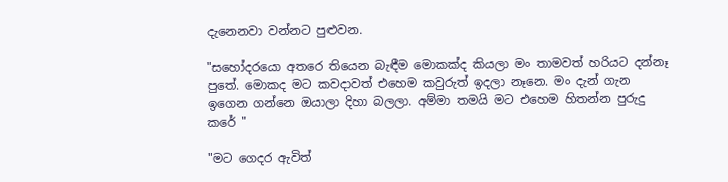දැනෙනවා වන්නට පුළුවන.

"සහෝදරයො අතරෙ තියෙන බැඳීම මොකක්ද කියලා මං තාමවත් හරියට දන්නෑ පුතේ. මොකද මට කවදාවත් එහෙම කවුරුත් ඉදලා නෑනෙ. මං දැන් ගැන ඉගෙන ගන්නෙ ඔයාලා දිහා බලලා. අම්මා තමයි මට එහෙම හිතන්න පුරුදු කරේ "

"මට ගෙදර ඇවිත්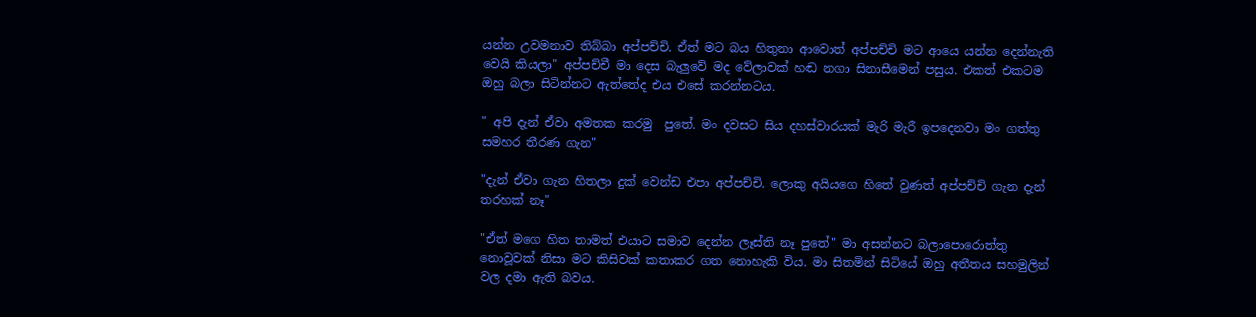යන්න උවමනාව තිබ්බා අප්පච්චි. ඒත් මට බය හිතුනා ආවොත් අප්පච්චි මට ආයෙ යන්න දෙන්නැති වෙයි කියලා" අප්පච්චී මා දෙස බැලුවේ මද වේලාවක් හඬ නගා සිනාසීමෙන් පසුය. එකත් එකටම ඔහු බලා සිටින්නට ඇත්තේද එය එසේ කරන්නටය.

" අපි දැන් ඒවා අමතක කරමු  පුතේ. මං දවසට සිය දහස්වාරයක් මැරි මැරී ඉපදෙනවා මං ගත්තු සමහර තීරණ ගැන"

"දැන් ඒවා ගැන හිතලා දුක් වෙන්ඩ එපා අප්පච්චි. ලොකු අයියගෙ හිතේ වුණත් අප්පච්චි ගැන දැන් තරහක් නෑ"

"ඒත් මගෙ හිත තාමත් එයාට සමාව දෙන්න ලෑස්ති නෑ පුතේ" මා අසන්නට බලාපොරොත්තු නොවූවක් නිසා මට කිසිවක් කතාකර ගත නොහැකි විය. මා සිතමින් සිටියේ ඔහු අතීතය සහමුලින් වල දමා ඇති බවය.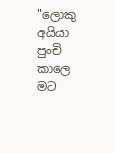"ලොකු අයියා පුංචි කාලෙ මට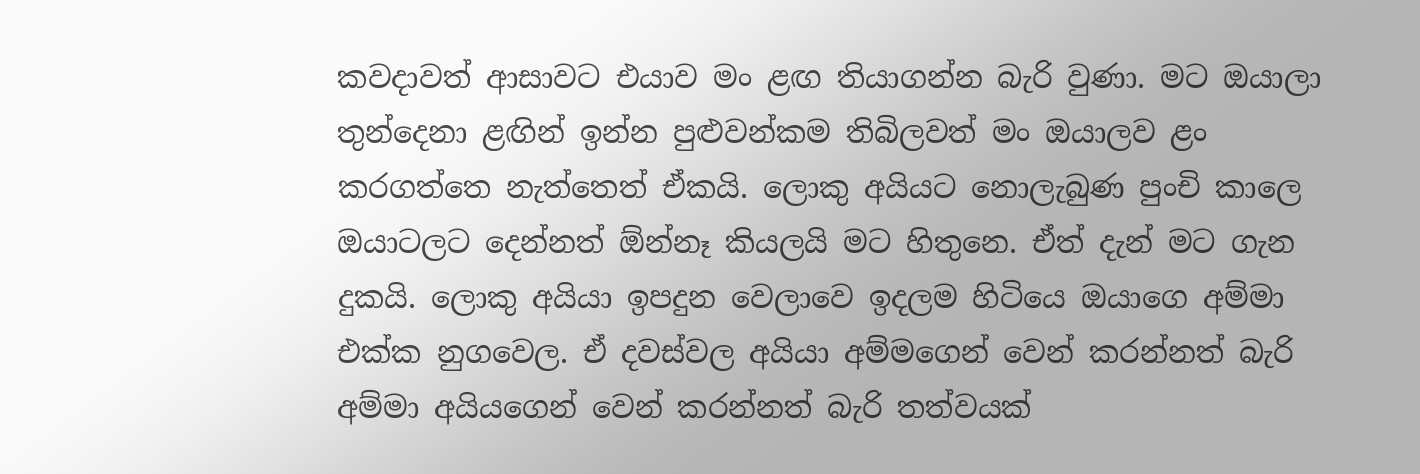කවදාවත් ආසාවට එයාව මං ළඟ තියාගන්න බැරි වුණා. මට ඔයාලා තුන්දෙනා ළඟින් ඉන්න පුළුවන්කම තිබිලවත් මං ඔයාලව ළං කරගත්තෙ නැත්තෙත් ඒකයි. ලොකු අයියට නොලැබුණ පුංචි කාලෙ ඔයාටලට දෙන්නත් ඕන්නෑ කියලයි මට හිතුනෙ. ඒත් දැන් මට ගැන දුකයි. ලොකු අයියා ඉපදුන වෙලාවෙ ඉදලම හිටියෙ ඔයාගෙ අම්මා එක්ක නුගවෙල. ඒ දවස්වල අයියා අම්මගෙන් වෙන් කරන්නත් බැරි අම්මා අයියගෙන් වෙන් කරන්නත් බැරි තත්වයක්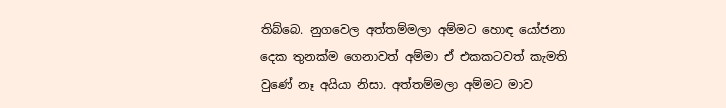තිබ්බෙ. නුගවෙල අත්තම්මලා අම්මට හොඳ යෝජනා දෙක තුනක්ම ගෙනාවත් අම්මා ඒ එකකටවත් කැමති වුණේ නෑ අයියා නිසා. අත්තම්මලා අම්මට මාව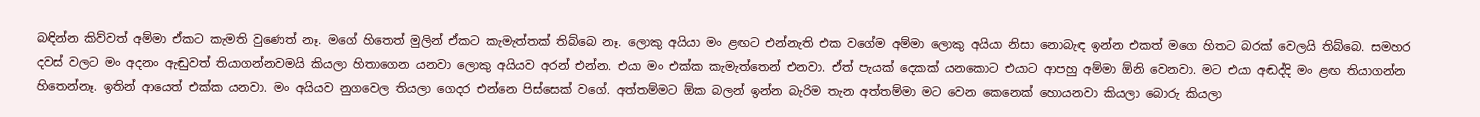බඳින්න කිව්වත් අම්මා ඒකට කැමති වුණෙත් නෑ. මගේ හිතෙත් මුලින් ඒකට කැමැත්තක් තිබ්බෙ නෑ. ලොකු අයියා මං ළඟට එන්නැති එක වගේම අම්මා ලොකු අයියා නිසා නොබැඳ ඉන්න එකත් මගෙ හිතට බරක් වෙලයි තිබ්බෙ. සමහර දවස් වලට මං අදනං ඇඬුවත් තියාගන්නවමයි කියලා හිතාගෙන යනවා ලොකු අයියව අරන් එන්න. එයා මං එක්ක කැමැත්තෙන් එනවා. ඒත් පැයක් දෙකක් යනකොට එයාට ආපහු අම්මා ඕනි වෙනවා. මට එයා අඬද්දි මං ළඟ තියාගන්න හිතෙන්නෑ. ඉතින් ආයෙත් එක්ක යනවා. මං අයියව නුගවෙල තියලා ගෙදර එන්නෙ පිස්සෙක් වගේ. අත්තම්මට ඕක බලන් ඉන්න බැරිම තැන අත්තම්මා මට වෙන කෙනෙක් හොයනවා කියලා බොරු කියලා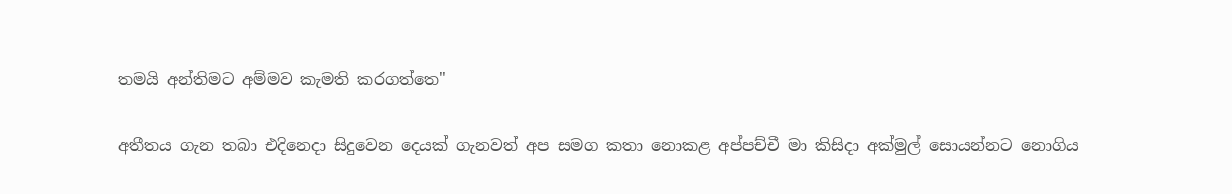තමයි අන්තිමට අම්මව කැමති කරගත්තෙ"

අතීතය ගැන තබා එදිනෙදා සිදුවෙන දෙයක් ගැනවත් අප සමග කතා නොකළ අප්පච්චී මා කිසිදා අක්මුල් සොයන්නට නොගිය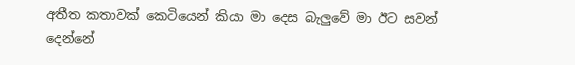අතීත කතාවක් කෙටියෙන් කියා මා දෙස බැලුවේ මා ඊට සවන් දෙන්නේ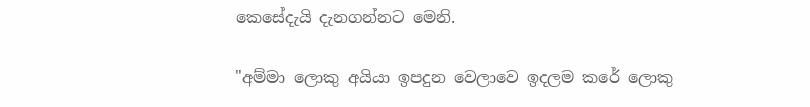කෙසේදැයි දැනගන්නට මෙනි.

"අම්මා ලොකු අයියා ඉපදුන වෙලාවෙ ඉදලම කරේ ලොකු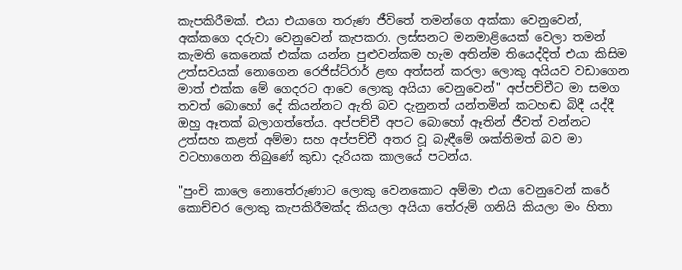කැපකිරීමක්. එයා එයාගෙ තරුණ ජීවිතේ තමන්ගෙ අක්කා වෙනුවෙන්, අක්කගෙ දරුවා වෙනුවෙන් කැපකරා. ලස්සනට මනමාළියෙක් වෙලා තමන් කැමති කෙනෙක් එක්ක යන්න පුළුවන්කම හැම අතින්ම තියෙද්දිත් එයා කිසිම උත්සවයක් නොගෙන රෙජිස්ට්රාර් ළඟ අත්සන් කරලා ලොකු අයියව වඩාගෙන මාත් එක්ක මේ ගෙදරට ආවෙ ලොකු අයියා වෙනුවෙන්" අප්පච්චීට මා සමග තවත් බොහෝ දේ කියන්නට ඇති බව දැනුනත් යන්තමින් කටහඬ බිදී යද්දී ඔහු ඈතක් බලාගත්තේය. අප්පච්චී අපට බොහෝ ඈතින් ජීවත් වන්නට උත්සහ කළත් අම්මා සහ අප්පච්චී අතර වූ බැඳීමේ ශක්තිමත් බව මා වටහාගෙන තිබුණේ කුඩා දැරියක කාලයේ පටන්ය.

"පුංචි කාලෙ නොතේරුණාට ලොකු වෙනකොට අම්මා එයා වෙනුවෙන් කරේ කොච්චර ලොකු කැපකිරීමක්ද කියලා අයියා තේරුම් ගනියි කියලා මං හිතා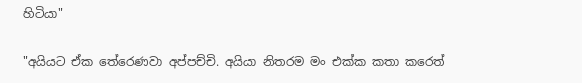හිටියා"

"අයියට ඒක තේරෙණවා අප්පච්චි. අයියා නිතරම මං එක්ක කතා කරෙත්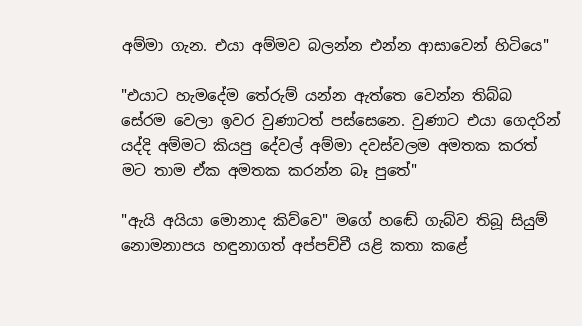අම්මා ගැන. එයා අම්මව බලන්න එන්න ආසාවෙන් හිටියෙ"

"එයාට හැමදේම තේරුම් යන්න ඇත්තෙ වෙන්න තිබ්බ සේරම වෙලා ඉවර වුණාටත් පස්සෙනෙ. වුණාට එයා ගෙදරින් යද්දි අම්මට කියපු දේවල් අම්මා දවස්වලම අමතක කරත් මට තාම ඒක අමතක කරන්න බෑ පුතේ"

"ඇයි අයියා මොනාද කිව්වෙ" මගේ හඬේ ගැබ්ව තිබූ සියුම් නොමනාපය හඳුනාගත් අප්පච්චී යළි කතා කළේ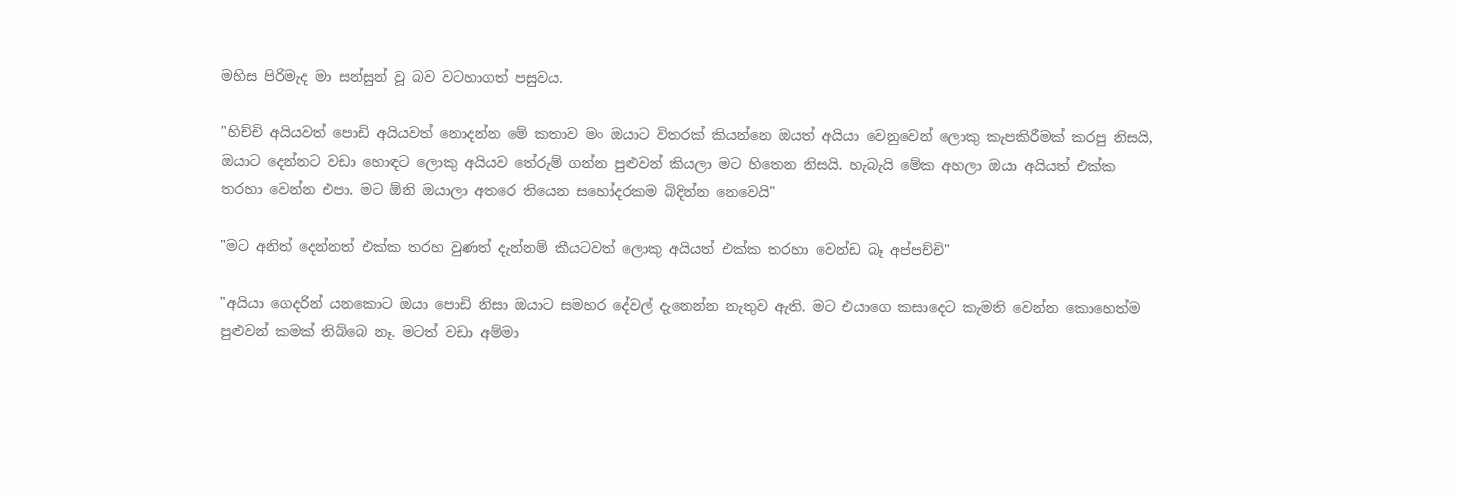මහිස පිරිමැද මා සන්සුන් වූ බව වටහාගත් පසුවය.

"හිච්චි අයියවත් පොඩි අයියවත් නොදන්න මේ කතාව මං ඔයාට විතරක් කියන්නෙ ඔයත් අයියා වෙනුවෙන් ලොකු කැපකිරීමක් කරපු නිසයි, ඔයාට දෙන්නට වඩා හොඳට ලොකු අයියව තේරුම් ගන්න පුළුවන් කියලා මට හිතෙන නිසයි. හැබැයි මේක අහලා ඔයා අයියත් එක්ක තරහා වෙන්න එපා. මට ඕනි ඔයාලා අතරෙ තියෙන සහෝදරකම බිදින්න නෙවෙයි"

"මට අනිත් දෙන්නත් එක්ක තරහ වුණත් දැන්නම් කීයටවත් ලොකු අයියත් එක්ක තරහා වෙන්ඩ බෑ අප්පච්චි"

"අයියා ගෙදරින් යනකොට ඔයා පොඩි නිසා ඔයාට සමහර දේවල් දැනෙන්න නැතුව ඇති. මට එයාගෙ කසාදෙට කැමති වෙන්න කොහෙත්ම පුළුවන් කමක් තිබ්බෙ නෑ. මටත් වඩා අම්මා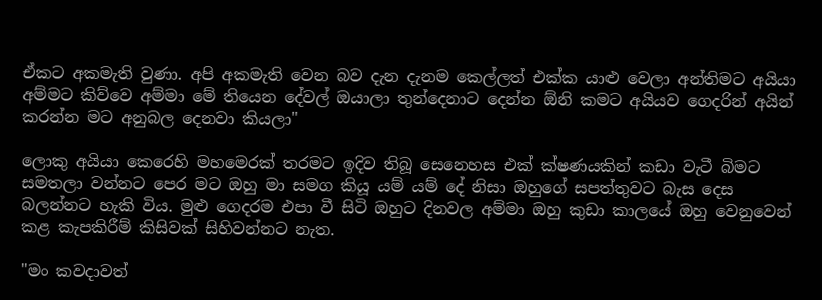ඒකට අකමැති වුණා. අපි අකමැති වෙන බව දැන දැනම කෙල්ලත් එක්ක යාළු වෙලා අන්තිමට අයියා අම්මට කිව්වෙ අම්මා මේ තියෙන දේවල් ඔයාලා තුන්දෙනාට දෙන්න ඕනි කමට අයියව ගෙදරින් අයින් කරන්න මට අනුබල දෙනවා කියලා"

ලොකු අයියා කෙරෙහි මහමෙරක් තරමට ඉදිව තිබූ සෙනෙහස එක් ක්ෂණයකින් කඩා වැටී බිමට සමතලා වන්නට පෙර මට ඔහු මා සමග කියූ යම් යම් දේ නිසා ඔහුගේ සපත්තුවට බැස දෙස බලන්නට හැකි විය. මුළු ගෙදරම එපා වී සිටි ඔහුට දිනවල අම්මා ඔහු කුඩා කාලයේ ඔහු වෙනුවෙන් කළ කැපකිරීම් කිසිවක් සිහිවන්නට නැත.

"මං කවදාවත්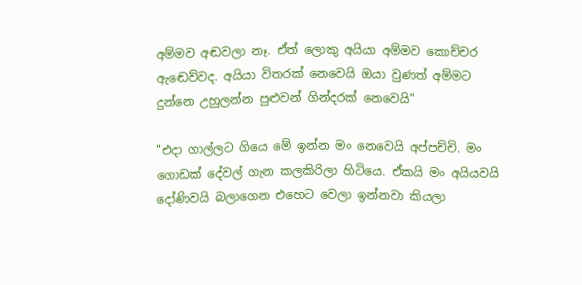අම්මව අඬවලා නෑ. ඒත් ලොකු අයියා අම්මව කොච්චර ඇඬෙව්වද. අයියා විතරක් නෙවෙයි ඔයා වුණත් අම්මට දුන්නෙ උහුලන්න පුළුවන් ගින්දරක් නෙවෙයි"

"එදා ගාල්ලට ගියෙ මේ ඉන්න මං නෙවෙයි අප්පච්චි. මං ගොඩක් දේවල් ගැන කලකිරිලා හිටියෙ. ඒකයි මං අයියවයි දෝණිවයි බලාගෙන එහෙට වෙලා ඉන්නවා කියලා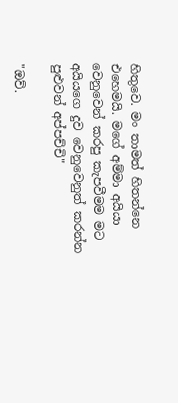හිතුවෙ. මං තාමත් හිතන්නෙ එහෙමයි. මගේ අම්මා අයියා වෙනුවෙන් කරපු කැපවීමම මට අයියගෙ දුව වෙනුවෙනුත් කරන්න පුළුවන් අප්පච්චි"

"ඔව්.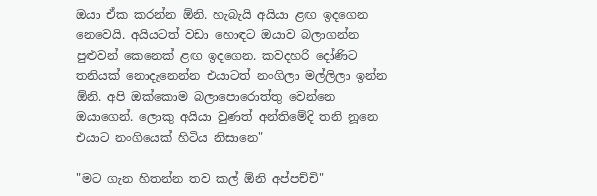ඔයා ඒක කරන්න ඕනි. හැබැයි අයියා ළඟ ඉදගෙන නෙවෙයි. අයියටත් වඩා හොඳට ඔයාව බලාගන්න පුළුවන් කෙනෙක් ළඟ ඉදගෙන. කවදහරි දෝණිට තනියක් නොදැනෙන්න එයාටත් නංගිලා මල්ලිලා ඉන්න ඕනි. අපි ඔක්කොම බලාපොරොත්තු වෙන්නෙ ඔයාගෙන්. ලොකු අයියා වුණත් අන්තිමේදි තනි නූනෙ එයාට නංගියෙක් හිටිය නිසානෙ"

"මට ගැන හිතන්න තව කල් ඕනි අප්පච්චි"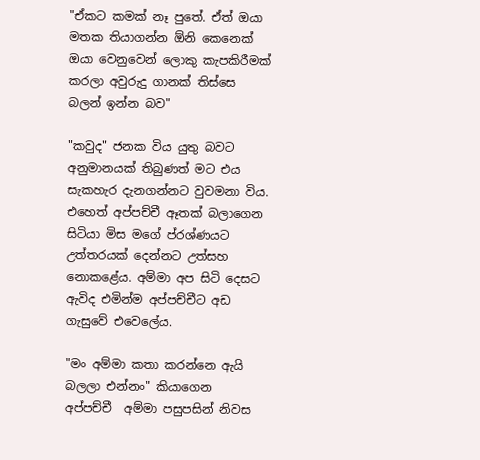"ඒකට කමක් නෑ පුතේ. ඒත් ඔයා මතක තියාගන්න ඕනි කෙනෙක් ඔයා වෙනුවෙන් ලොකු කැපකිරීමක් කරලා අවුරුදු ගානක් තිස්සෙ බලන් ඉන්න බව"

"කවුද" ජනක විය යුතු බවට අනුමානයක් තිබුණත් මට එය සැකහැර දැනගන්නට වුවමනා විය. එහෙත් අප්පච්චී ඈතක් බලාගෙන සිටියා මිස මගේ ප්රශ්ණයට උත්තරයක් දෙන්නට උත්සහ නොකළේය. අම්මා අප සිටි දෙසට ඇවිද එමින්ම අප්පච්චීට අඩ ගැසුවේ එවෙලේය.

"මං අම්මා කතා කරන්නෙ ඇයි බලලා එන්නං" කියාගෙන  අප්පච්චී  අම්මා පසුපසින් නිවස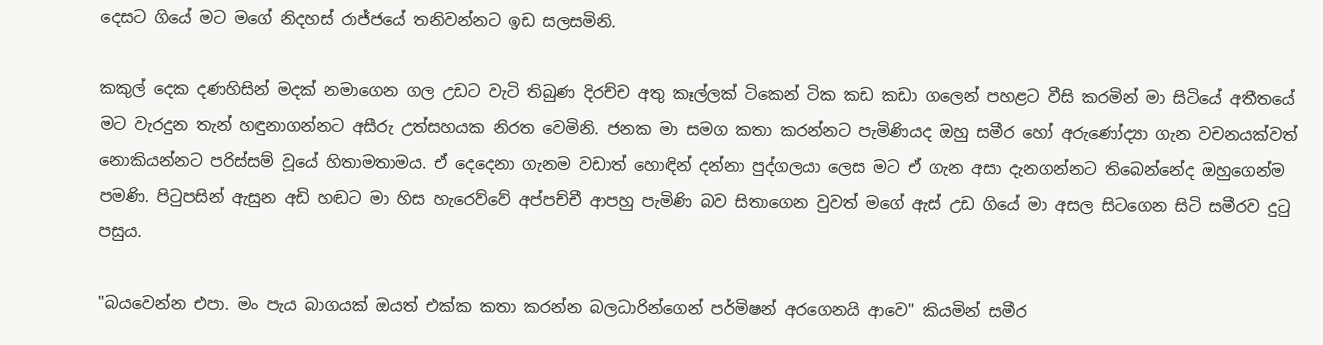දෙසට ගියේ මට මගේ නිදහස් රාජ්ජයේ තනිවන්නට ඉඩ සලසමිනි.

කකුල් දෙක දණහිසින් මදක් නමාගෙන ගල උඩට වැටි තිබුණ දිරච්ච අතු කෑල්ලක් ටිකෙන් ටික කඩ කඩා ගලෙන් පහළට වීසි කරමින් මා සිටියේ අතීතයේ මට වැරදුන තැන් හඳුනාගන්නට අසීරු උත්සහයක නිරත වෙමිනි. ජනක මා සමග කතා කරන්නට පැමිණියද ඔහු සමීර හෝ අරුණෝද්‍යා ගැන වචනයක්වත් නොකියන්නට පරිස්සම් වූයේ හිතාමතාමය. ඒ දෙදෙනා ගැනම වඩාත් හොඳින් දන්නා පුද්ගලයා ලෙස මට ඒ ගැන අසා දැනගන්නට තිබෙන්නේද ඔහුගෙන්ම පමණි. පිටුපසින් ඇසුන අඩි හඬට මා හිස හැරෙව්වේ අප්පච්චී ආපහු පැමිණි බව සිතාගෙන වුවත් මගේ ඇස් උඩ ගියේ මා අසල සිටගෙන සිටි සමීරව දුටු පසුය.

"බයවෙන්න එපා. මං පැය බාගයක් ඔයත් එක්ක කතා කරන්න බලධාරින්ගෙන් පර්මිෂන් අරගෙනයි ආවෙ" කියමින් සමීර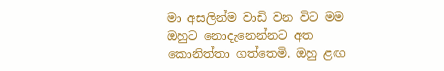මා අසලින්ම වාඩි වන විට මම ඔහුට නොදැනෙන්නට අත කොනිත්තා ගත්තෙමි. ඔහු ළඟ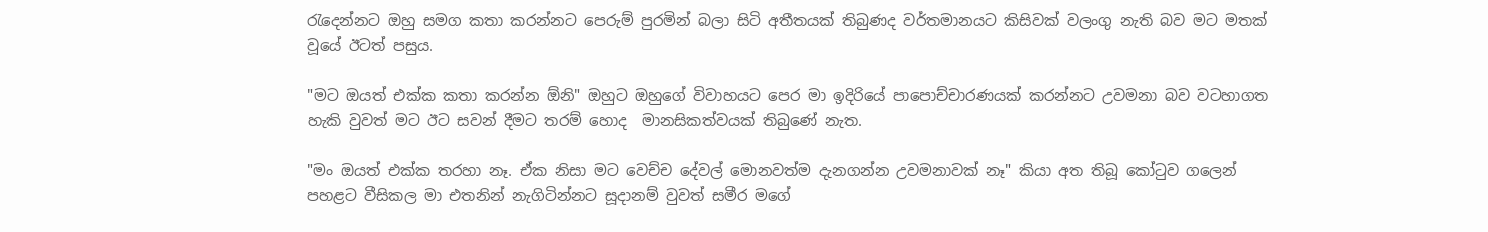රැදෙන්නට ඔහු සමග කතා කරන්නට පෙරුම් පුරමින් බලා සිටි අතීතයක් තිබුණද වර්තමානයට කිසිවක් වලංගු නැති බව මට මතක් වූයේ ඊටත් පසුය.

"මට ඔයත් එක්ක කතා කරන්න ඕනි" ඔහුට ඔහුගේ විවාහයට පෙර මා ඉදිරියේ පාපොච්චාරණයක් කරන්නට උවමනා බව වටහාගත හැකි වුවත් මට ඊට සවන් දීමට තරම් හොද  මානසිකත්වයක් තිබුණේ නැත.

"මං ඔයත් එක්ක තරහා නෑ. ඒක නිසා මට වෙච්ච දේවල් මොනවත්ම දැනගන්න උවමනාවක් නෑ" කියා අත තිබූ කෝටුව ගලෙන් පහළට වීසිකල මා එතනින් නැගිටින්නට සූදානම් වුවත් සමීර මගේ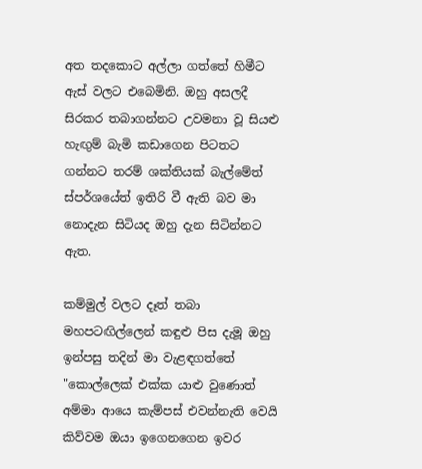අත තදකොට අල්ලා ගත්තේ හිමීට ඇස් වලට එබෙමිනි. ඔහු අසලදී සිරකර තබාගන්නට උවමනා වූ සියළු හැඟුම් බැමි කඩාගෙන පිටතට ගන්නට තරම් ශක්තියක් බැල්මේත් ස්පර්ශයේත් ඉතිරි වී ඇති බව මා නොදැන සිටියද ඔහු දැන සිටින්නට ඇත.

කම්මුල් වලට දෑත් තබා මහපටඟිල්ලෙන් කඳුළු පිස දැමූ ඔහු ඉන්පසු තදින් මා වැළඳගත්තේ  "කොල්ලෙක් එක්ක යාළු වුණොත් අම්මා ආයෙ කැම්පස් එවන්නැති වෙයි කිව්වම ඔයා ඉගෙනගෙන ඉවර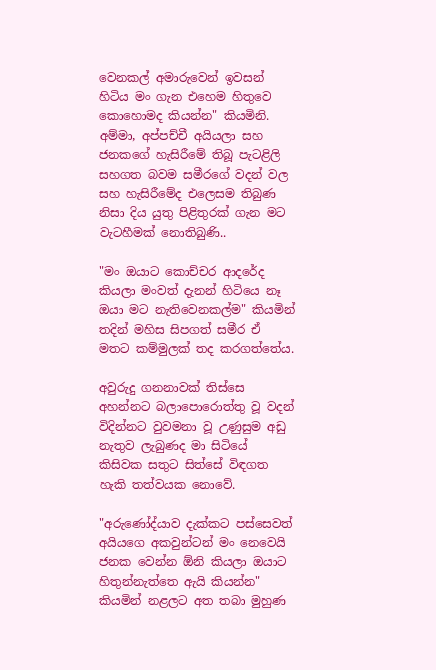වෙනකල් අමාරුවෙන් ඉවසන් හිටිය මං ගැන එහෙම හිතුවෙ කොහොමද කියන්න" කියමිනි. අම්මා, අප්පච්චී අයියලා සහ ජනකගේ හැසිරීමේ තිබූ පැටළිලි සහගත බවම සමීරගේ වදන් වල සහ හැසිරීමේද එලෙසම තිබුණ නිසා දිය යුතු පිළිතුරක් ගැන මට වැටහීමක් නොතිබුණි..

"මං ඔයාට කොච්චර ආදරේද කියලා මංවත් දැනන් හිටියෙ නෑ ඔයා මට නැතිවෙනකල්ම" කියමින් තදින් මහිස සිපගත් සමීර ඒ මතට කම්මුලක් තද කරගත්තේය.

අවුරුදු ගනනාවක් තිස්සෙ අහන්නට බලාපොරොත්තු වූ වදන් විදින්නට වුවමනා වූ උණුසුම අඩු නැතුව ලැබුණද මා සිටියේ කිසිවක සතුට සිත්සේ විඳගත හැකි තත්වයක නොවේ.

"අරුණෝද්යාව දැක්කට පස්සෙවත් අයියගෙ අකවුන්ටන් මං නෙවෙයි ජනක වෙන්න ඕනි කියලා ඔයාට හිතුන්නැත්තෙ ඇයි කියන්න" කියමින් නළලට අත තබා මුහුණ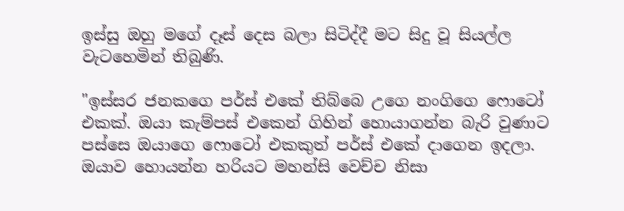ඉස්සු ඔහු මගේ දෑස් දෙස බලා සිටිද්දී මට සිදු වූ සියල්ල වැටහෙමින් තිබුණි.

"ඉස්සර ජනකගෙ පර්ස් එකේ තිබ්බෙ උගෙ නංගිගෙ ෆොටෝ එකක්. ඔයා කැම්පස් එකෙන් ගිහින් හොයාගන්න බැරි වුණාට පස්සෙ ඔයාගෙ ෆොටෝ එකකුත් පර්ස් එකේ දාගෙන ඉදලා. ඔයාව හොයන්න හරියට මහන්සි වෙච්ච නිසා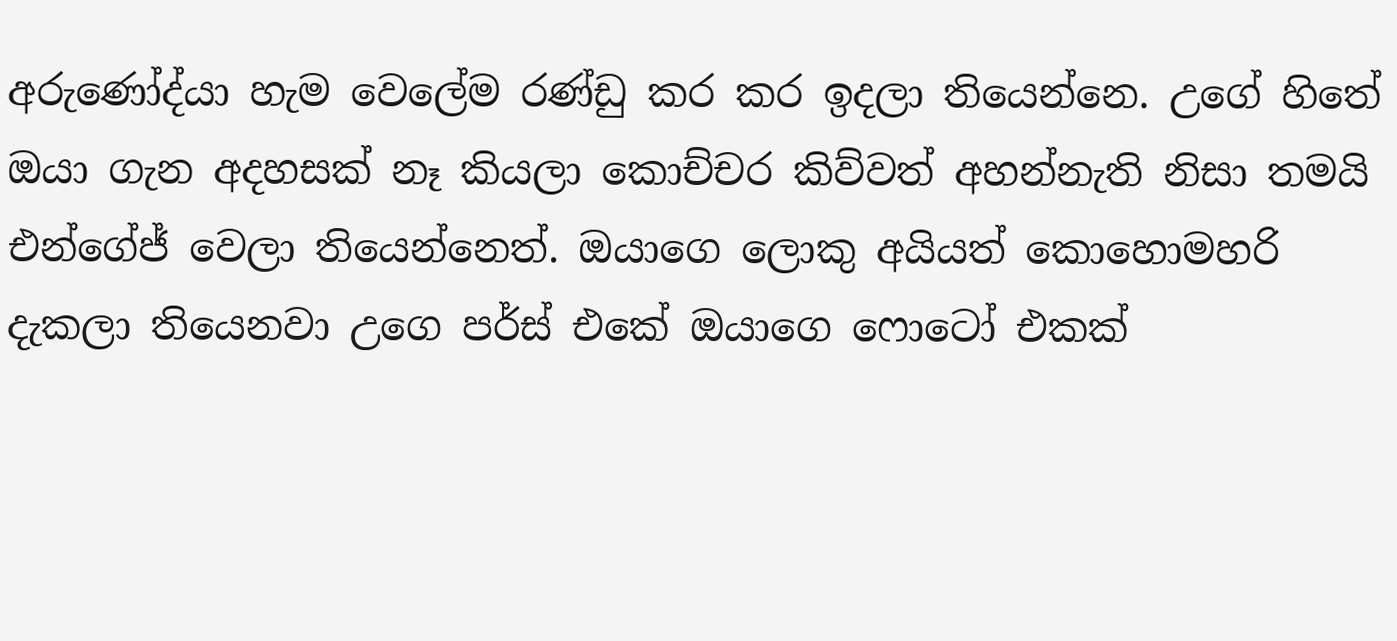අරුණෝද්යා හැම වෙලේම රණ්ඩු කර කර ඉදලා තියෙන්නෙ. උගේ හිතේ ඔයා ගැන අදහසක් නෑ කියලා කොච්චර කිව්වත් අහන්නැති නිසා තමයි එන්ගේජ් වෙලා තියෙන්නෙත්. ඔයාගෙ ලොකු අයියත් කොහොමහරි දැකලා තියෙනවා උගෙ පර්ස් එකේ ඔයාගෙ ෆොටෝ එකක්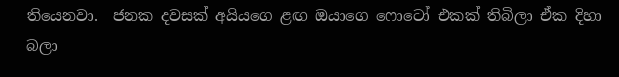තියෙනවා.  ජනක දවසක් අයියගෙ ළඟ ඔයාගෙ ෆොටෝ එකක් තිබිලා ඒක දිහා බලා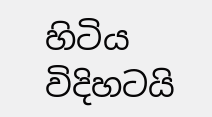හිටිය විදිහටයි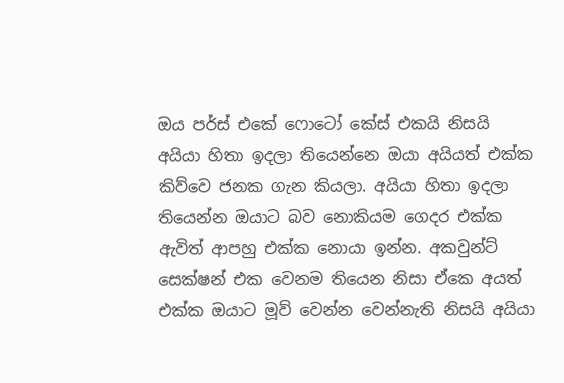ඔය පර්ස් එකේ ෆොටෝ කේස් එකයි නිසයි අයියා හිතා ඉදලා තියෙන්නෙ ඔයා අයියත් එක්ක කිව්වෙ ජනක ගැන කියලා. අයියා හිතා ඉදලා තියෙන්න ඔයාට බව නොකියම ගෙදර එක්ක ඇවිත් ආපහු එක්ක නොයා ඉන්න. අකවුන්ට් සෙක්ෂන් එක වෙනම තියෙන නිසා ඒකෙ අයත් එක්ක ඔයාට මූව් වෙන්න වෙන්නැති නිසයි අයියා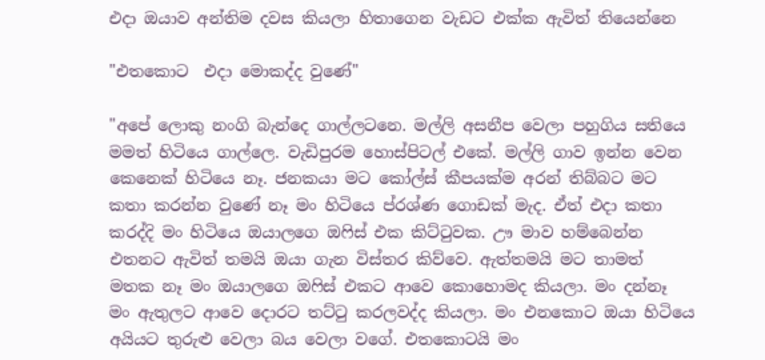එදා ඔයාව අන්තිම දවස කියලා හිතාගෙන වැඩට එක්ක ඇවිත් තියෙන්නෙ

"එතකොට  එදා මොකද්ද වුණේ"

"අපේ ලොකු නංගි බැන්දෙ ගාල්ලටනෙ. මල්ලි අසනීප වෙලා පහුගිය සතියෙ මමත් හිටියෙ ගාල්ලෙ. වැඩිපුරම හොස්පිටල් එකේ. මල්ලි ගාව ඉන්න වෙන කෙනෙක් හිටියෙ නෑ. ජනකයා මට කෝල්ස් කීපයක්ම අරන් තිබ්බට මට කතා කරන්න වුණේ නෑ මං හිටියෙ ප්රශ්ණ ගොඩක් මැද. ඒත් එදා කතා කරද්දි මං හිටියෙ ඔයාලගෙ ඔෆිස් එක කිට්ටුවක. ඌ මාව හම්බෙන්න එතනට ඇවිත් තමයි ඔයා ගැන විස්තර කිව්වෙ. ඇත්තමයි මට තාමත් මතක නෑ මං ඔයාලගෙ ඔෆිස් එකට ආවෙ කොහොමද කියලා. මං දන්නෑ මං ඇතුලට ආවෙ දොරට තට්ටු කරලවද්ද කියලා. මං එනකොට ඔයා හිටියෙ අයියට තුරුළු වෙලා බය වෙලා වගේ. එතකොටයි මං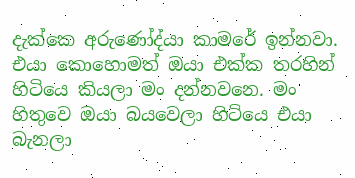දැක්කෙ අරුණෝද්යා කාමරේ ඉන්නවා. එයා කොහොමත් ඔයා එක්ක තරහින් හිටියෙ කියලා මං දන්නවනෙ. මං හිතුවෙ ඔයා බයවෙලා හිටියෙ එයා බැනලා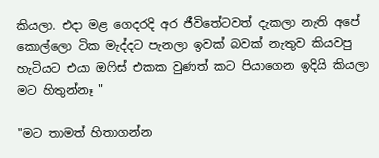කියලා. එදා මළ ගෙදරදි අර ජීවිතේටවත් දැකලා නැති අපේ කොල්ලො ටික මැද්දට පැනලා ඉවක් බවක් නැතුව කියවපු හැටියට එයා ඔෆිස් එකක වුණත් කට පියාගෙන ඉදියි කියලා මට හිතුන්නෑ "

"මට තාමත් හිතාගන්න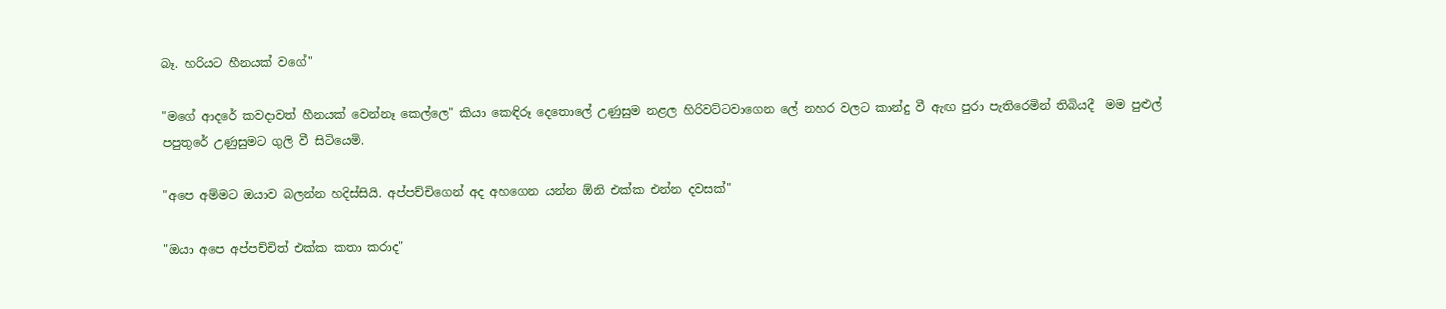බෑ. හරියට හීනයක් වගේ"

"මගේ ආදරේ කවදාවත් හීනයක් වෙන්නෑ කෙල්ලෙ" කියා කෙඳිරූ දෙතොලේ උණුසුම නළල හිරිවට්ටවාගෙන ලේ නහර වලට කාන්දු වී ඇඟ පුරා පැතිරෙමින් තිබියදී  මම පුළුල් පපුතුරේ උණුසුමට ගුලි වී සිටියෙමි.

"අපෙ අම්මට ඔයාව බලන්න හදිස්සියි. අප්පච්චිගෙන් අද අහගෙන යන්න ඕනි එක්ක එන්න දවසක්"

"ඔයා අපෙ අප්පච්චිත් එක්ක කතා කරාද"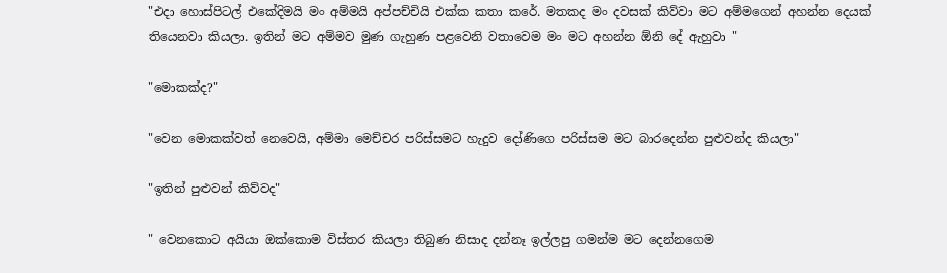"එදා හොස්පිටල් එකේදිමයි මං අම්මයි අප්පච්චියි එක්ක කතා කරේ. මතකද මං දවසක් කිව්වා මට අම්මගෙන් අහන්න දෙයක් තියෙනවා කියලා. ඉතින් මට අම්මව මුණ ගැහුණ පළවෙනි වතාවෙම මං මට අහන්න ඕනි දේ ඇහුවා "

"මොකක්ද?"

"වෙන මොකක්වත් නෙවෙයි, අම්මා මෙච්චර පරිස්සමට හැදුව දෝණිගෙ පරිස්සම මට බාරදෙන්න පුළුවන්ද කියලා"

"ඉතින් පුළුවන් කිව්වද"

" වෙනකොට අයියා ඔක්කොම විස්තර කියලා තිබුණ නිසාද දන්නෑ ඉල්ලපු ගමන්ම මට දෙන්නගෙම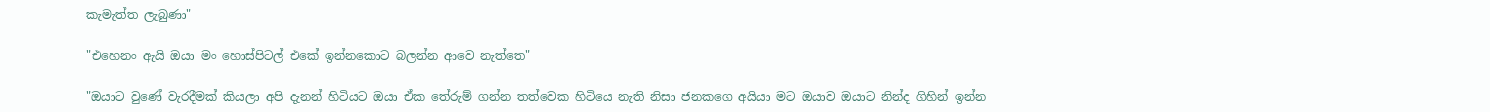කැමැත්ත ලැබුණා"

"එහෙනං ඇයි ඔයා මං හොස්පිටල් එකේ ඉන්නකොට බලන්න ආවෙ නැත්තෙ"

"ඔයාට වුණේ වැරදීමක් කියලා අපි දැනන් හිටියට ඔයා ඒක තේරුම් ගන්න තත්වෙක හිටියෙ නැති නිසා ජනකගෙ අයියා මට ඔයාව ඔයාට නින්ද ගිහින් ඉන්න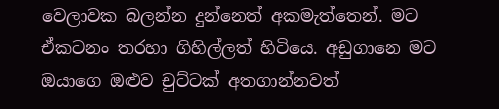වෙලාවක බලන්න දුන්නෙත් අකමැත්තෙන්. මට ඒකටනං තරහා ගිහිල්ලත් හිටියෙ. අඩුගානෙ මට ඔයාගෙ ඔළුව චුට්ටක් අතගාන්නවත්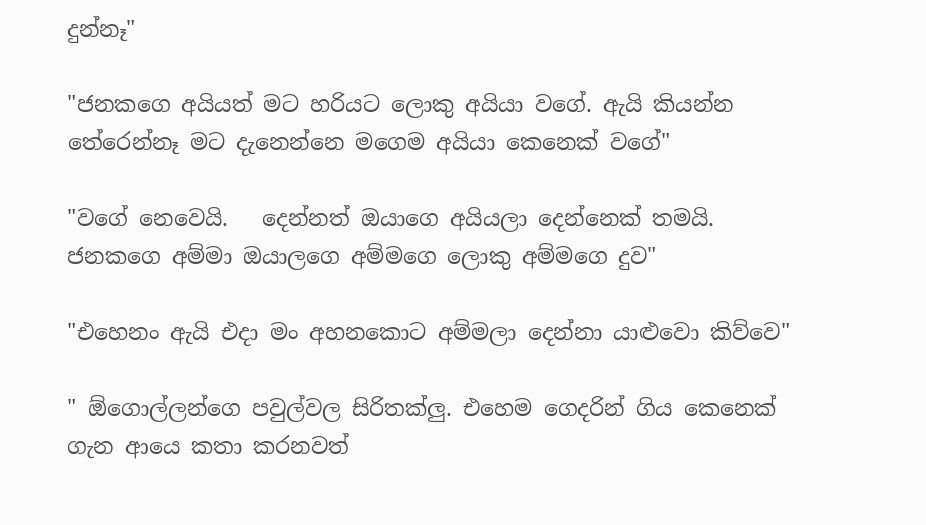දුන්නෑ"

"ජනකගෙ අයියත් මට හරියට ලොකු අයියා වගේ. ඇයි කියන්න තේරෙන්නෑ මට දැනෙන්නෙ මගෙම අයියා කෙනෙක් වගේ"

"වගේ නෙවෙයි.   දෙන්නත් ඔයාගෙ අයියලා දෙන්නෙක් තමයි. ජනකගෙ අම්මා ඔයාලගෙ අම්මගෙ ලොකු අම්මගෙ දුව"

"එහෙනං ඇයි එදා මං අහනකොට අම්මලා දෙන්නා යාළුවො කිව්වෙ"

" ඕගොල්ලන්ගෙ පවුල්වල සිරිතක්ලු. එහෙම ගෙදරින් ගිය කෙනෙක් ගැන ආයෙ කතා කරනවත්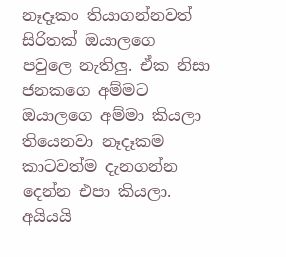නෑදෑකං තියාගන්නවත් සිරිතක් ඔයාලගෙ පවුලෙ නැතිලු. ඒක නිසා ජනකගෙ අම්මට ඔයාලගෙ අම්මා කියලා තියෙනවා නෑදෑකම කාටවත්ම දැනගන්න දෙන්න එපා කියලා. අයියයි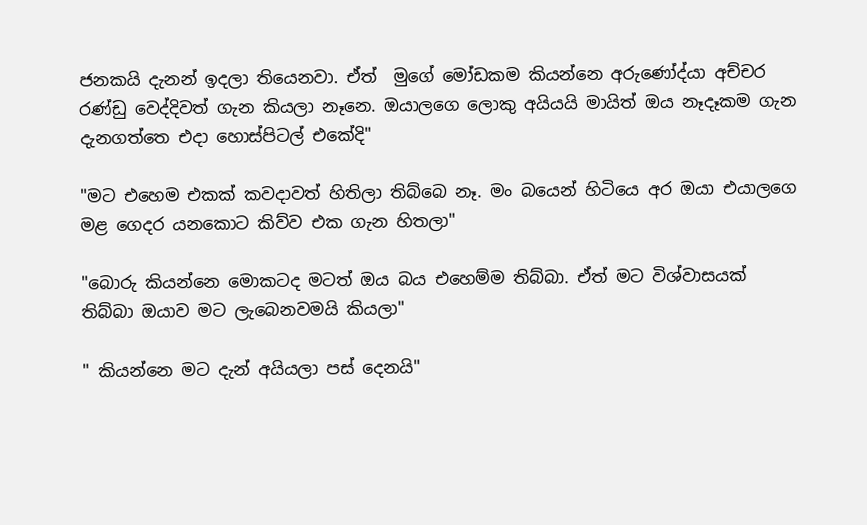ජනකයි දැනන් ඉදලා තියෙනවා. ඒත්  මුගේ මෝඩකම කියන්නෙ අරුණෝද්යා අච්චර රණ්ඩු වෙද්දිවත් ගැන කියලා නෑනෙ. ඔයාලගෙ ලොකු අයියයි මායිත් ඔය නෑදෑකම ගැන දැනගත්තෙ එදා හොස්පිටල් එකේදි"

"මට එහෙම එකක් කවදාවත් හිතිලා තිබ්බෙ නෑ. මං බයෙන් හිටියෙ අර ඔයා එයාලගෙ මළ ගෙදර යනකොට කිව්ව එක ගැන හිතලා"

"බොරු කියන්නෙ මොකටද මටත් ඔය බය එහෙම්ම තිබ්බා. ඒත් මට විශ්වාසයක් තිබ්බා ඔයාව මට ලැබෙනවමයි කියලා"

" කියන්නෙ මට දැන් අයියලා පස් දෙනයි"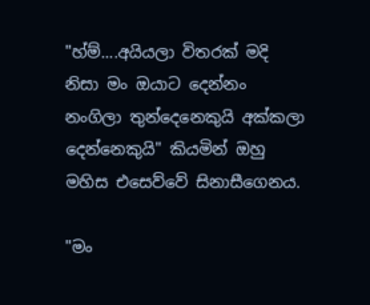"හ්ම්....අයියලා විතරක් මදි නිසා මං ඔයාට දෙන්නං නංගිලා තුන්දෙනෙකුයි අක්කලා දෙන්නෙකුයි" කියමින් ඔහු මහිස එසෙව්වේ සිනාසීගෙනය.

"මං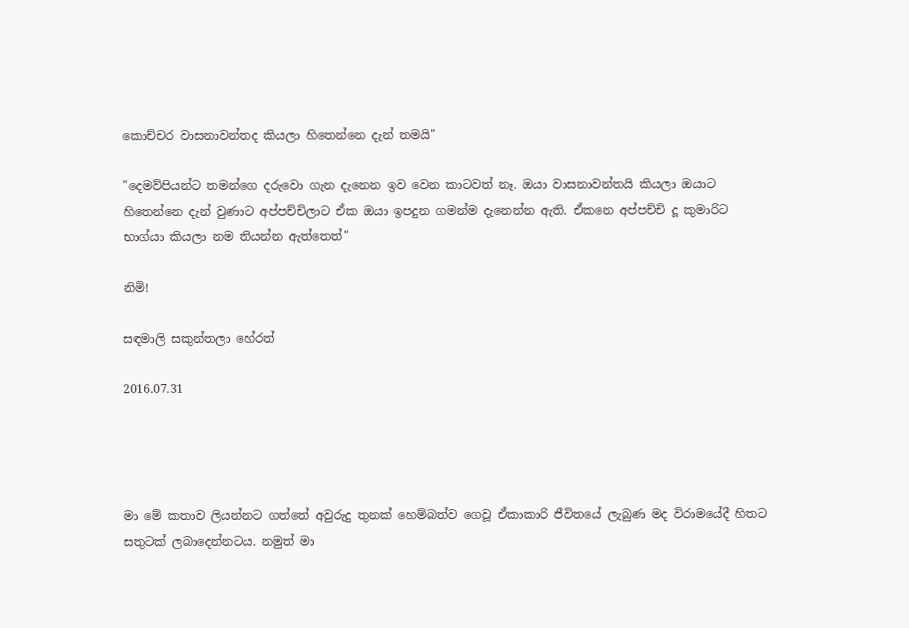කොච්චර වාසනාවන්තද කියලා හිතෙන්නෙ දැන් තමයි"

"දෙමව්පියන්ට තමන්ගෙ දරුවො ගැන දැනෙන ඉව වෙන කාටවත් නෑ. ඔයා වාසනාවන්තයි කියලා ඔයාට හිතෙන්නෙ දැන් වුණාට අප්පච්චිලාට ඒක ඔයා ඉපදුන ගමන්ම දැනෙන්න ඇති. ඒකනෙ අප්පච්චි දූ කුමාරිට භාග්යා කියලා නම තියන්න ඇත්තෙත්"

නිමි!

සඳමාලි සකුන්තලා හේරත්

2016.07.31




මා මේ කතාව ලියන්නට ගත්තේ අවුරුදු තුනක් හෙම්බත්ව ගෙවූ ඒකාකාරි ජීවිතයේ ලැබුණ මද විරාමයේදී හිතට සතුටක් ලබාදෙන්නටය. නමුත් මා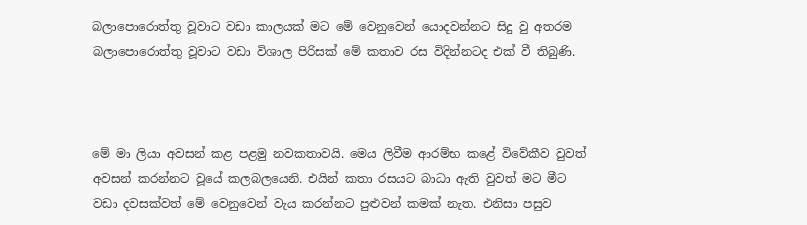බලාපොරොත්තු වූවාට වඩා කාලයක් මට මේ වෙනුවෙන් යොදවන්නට සිදු වු අතරම බලාපොරොත්තු වූවාට වඩා විශාල පිරිසක් මේ කතාව රස විදින්නටද එක් වී තිබුණි.



මේ මා ලියා අවසන් කළ පළමු නවකතාවයි. මෙය ලිවීම ආරම්භ කළේ විවේකීව වුවත් අවසන් කරන්නට වූයේ කලබලයෙනි. එයින් කතා රසයට බාධා ඇති වුවත් මට මීට වඩා දවසක්වත් මේ වෙනුවෙන් වැය කරන්නට පුළුවන් කමක් නැත. එනිසා පසුව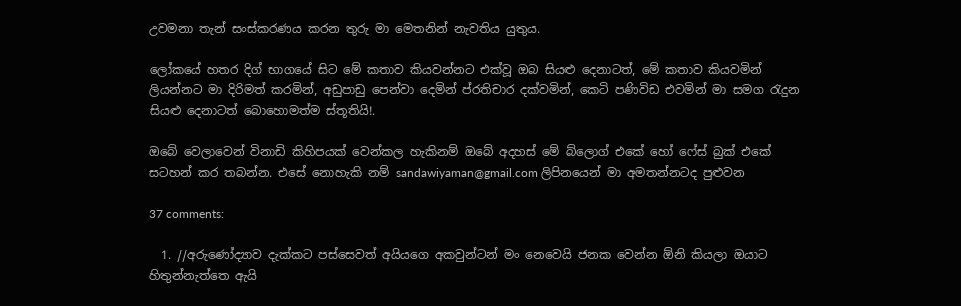උවමනා තැන් සංස්කරණය කරන තුරු මා මෙතනින් නැවතිය යුතුය.

ලෝකයේ හතර දිග් භාගයේ සිට මේ කතාව කියවන්නට එක්වූ ඔබ සියළු දෙනාටත්, මේ කතාව කියවමින් ලියන්නට මා දිරිමත් කරමින්, අඩුපාඩු පෙන්වා දෙමින් ප්රතිචාර දක්වමින්, කෙටි පණිවිඩ එවමින් මා සමග රැදුන සියළු දෙනාටත් බොහොමත්ම ස්තූතියි!.

ඔබේ වෙලාවෙන් විනාඩි කිහිපයක් වෙන්කල හැකිනම් ඔබේ අදහස් මේ බ්ලොග් එකේ හෝ ෆේස් බුක් එකේ සටහන් කර තබන්න. එසේ නොහැකි නම් sandawiyaman@gmail.com ලිපිනයෙන් මා අමතන්නටද පුළුවන

37 comments:

  1. //අරුණෝද්‍යාව දැක්කට පස්සෙවත් අයියගෙ අකවුන්ටන් මං නෙවෙයි ජනක වෙන්න ඕනි කියලා ඔයාට හිතුන්නැත්තෙ ඇයි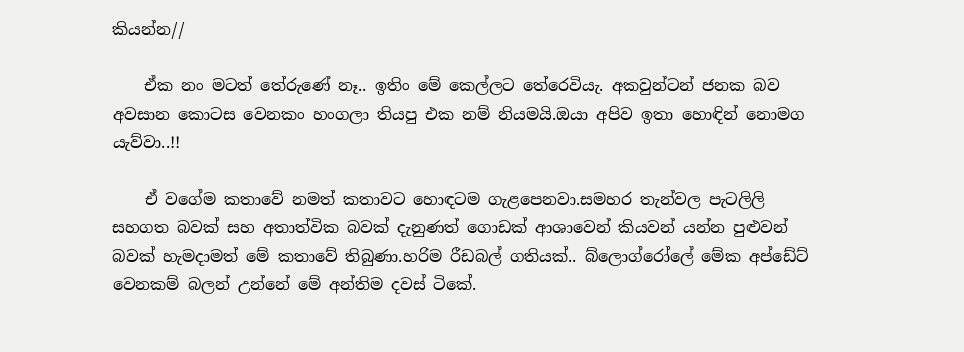කියන්න//

    ඒක නං මටත් තේරුණේ නෑ.. ඉතිං මේ කෙල්ලට තේරෙවියැ. අකවුන්ටන් ජනක බව අවසාන කොටස වෙනකං හංගලා තියපු එක නම් නියමයි.ඔයා අපිව ඉතා හොඳින් නොමග යැව්වා..!!

    ඒ වගේම කතාවේ නමත් කතාවට හොඳටම ගැළපෙනවා.සමහර තැන්වල පැටලිලි සහගත බවක් සහ අතාත්වික බවක් දැනුණත් ගොඩක් ආශාවෙන් කියවන් යන්න පුළුවන් බවක් හැමදාමත් මේ කතාවේ තිබුණා.හරිම රීඩබල් ගතියක්.. බ්ලොග්රෝලේ මේක අප්ඩේට් වෙනකම් බලන් උන්නේ මේ අන්තිම දවස් ටිකේ.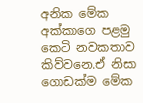අනික මේක අක්කාගෙ පළමු කෙටි නවකතාව කිව්වනෙ.ඒ නිසා ගොඩක්ම මේක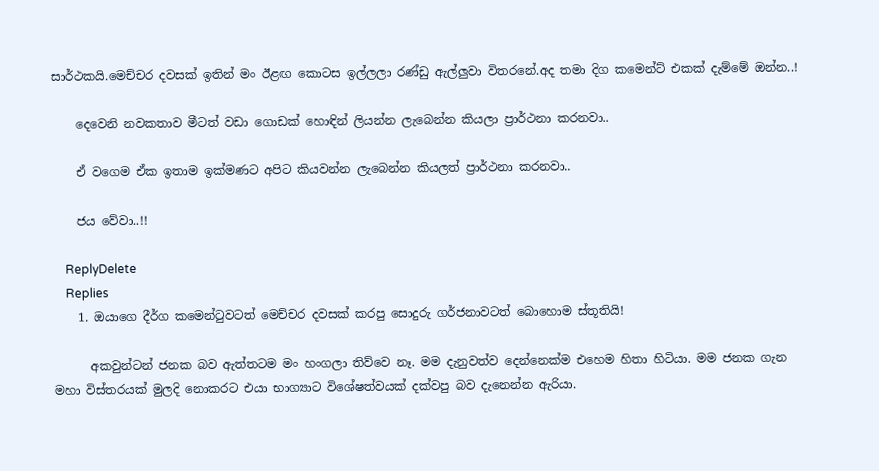සාර්ථකයි.මෙච්චර දවසක් ඉතින් මං ඊළඟ කොටස ඉල්ලලා රණ්ඩු ඇල්ලුවා විතරනේ.අද තමා දිග කමෙන්ට් එකක් දැම්මේ ඔන්න..!

    දෙවෙනි නවකතාව මීටත් වඩා ගොඩක් හොඳින් ලියන්න ලැබෙන්න කියලා ප්‍රාර්ථනා කරනවා..

    ඒ වගෙම ඒක ඉතාම ඉක්මණට අපිට කියවන්න ලැබෙන්න කියලත් ප්‍රාර්ථනා කරනවා..

    ජය වේවා..!!

    ReplyDelete
    Replies
    1. ඔයාගෙ දීර්ග කමෙන්ටුවටත් මෙච්චර දවසක් කරපු සොදුරු ගර්ජනාවටත් බොහොම ස්තූතියි!

      අකවුන්ටන් ජනක බව ඇත්තටම මං හංගලා තිව්වෙ නෑ. මම දැනුවත්ව දෙන්නෙක්ම එහෙම හිතා හිටියා. මම ජනක ගැන මහා විස්තරයක් මුලදි නොකරට එයා භාග්‍යාට විශේෂත්වයක් දක්වපු බව දැනෙන්න ඇරියා.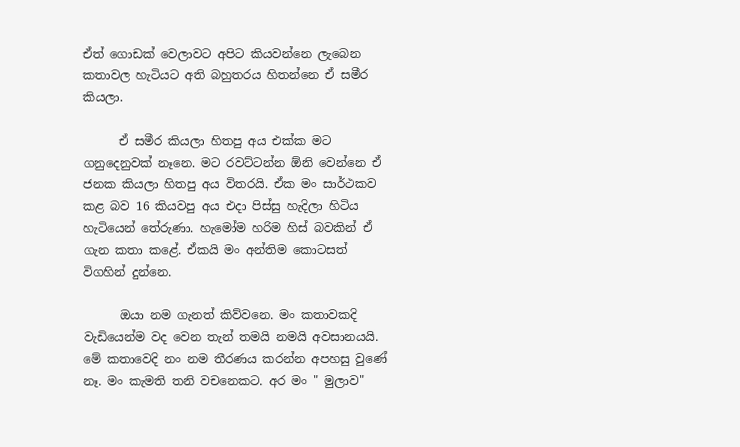ඒත් ගොඩක් වෙලාවට අපිට කියවන්නෙ ලැබෙන කතාවල හැටියට අති බහුතරය හිතන්නෙ ඒ සමීර කියලා.

      ඒ සමීර කියලා හිතපු අය එක්ක මට ගනුදෙනුවක් නෑනෙ. මට රවට්ටන්න ඕනි වෙන්නෙ ඒ ජනක කියලා හිතපු අය විතරයි. ඒක මං සාර්ථකව කළ බව 16 කියවපු අය එදා පිස්සු හැදිලා හිටිය හැටියෙන් තේරුණා. හැමෝම හරිම හිස් බවකින් ඒ ගැන කතා කළේ. ඒකයි මං අන්තිම කොටසත් විගහින් දුන්නෙ.

      ඔයා නම ගැනත් කිව්වනෙ. මං කතාවකදි වැඩියෙන්ම වද වෙන තැන් තමයි නමයි අවසානයයි. මේ කතාවෙදි නං නම තීරණය කරන්න අපහසු වුණේ නෑ. මං කැමති තනි වචනෙකට. අර මං " මුලාව"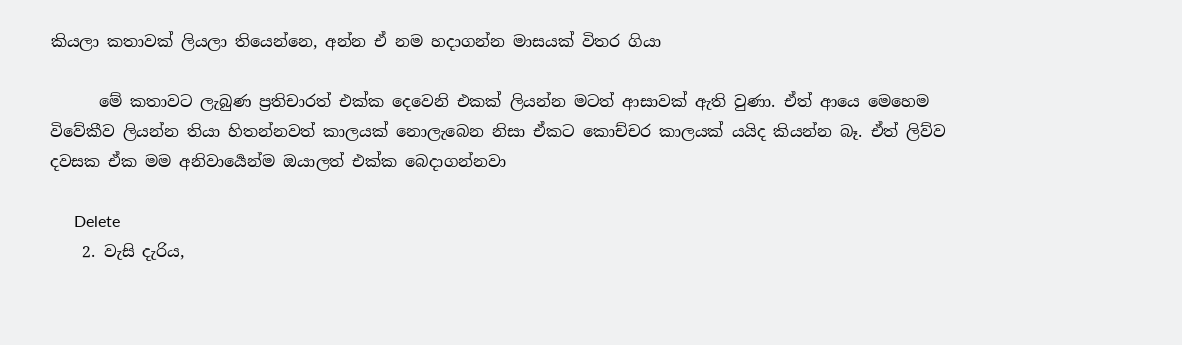කියලා කතාවක් ලියලා තියෙන්නෙ, අන්න ඒ නම හදාගන්න මාසයක් විතර ගියා

      මේ කතාවට ලැබුණ ප්‍රතිචාරත් එක්ක දෙවෙනි එකක් ලියන්න මටත් ආසාවක් ඇති වුණා. ඒත් ආයෙ මෙහෙම විවේකීව ලියන්න තියා හිතන්නවත් කාලයක් නොලැබෙන නිසා ඒකට කොච්චර කාලයක් යයිද කියන්න බෑ. ඒත් ලිව්ව දවසක ඒක මම අනිවාර්‍යෙන්ම ඔයාලත් එක්ක බෙදාගන්නවා

      Delete
    2. වැසි දැරිය,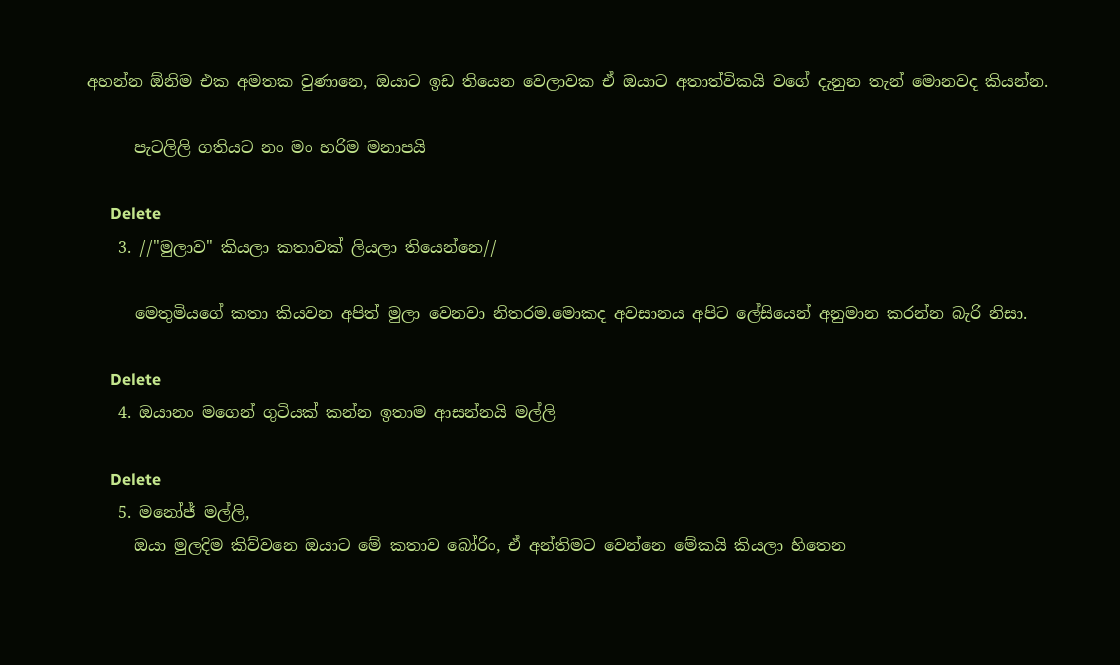අහන්න ඕනිම එක අමතක වුණානෙ, ඔයාට ඉඩ තියෙන වෙලාවක ඒ ඔයාට අතාත්විකයි වගේ දැනුන තැන් මොනවද කියන්න.

      පැටලිලි ගතියට නං මං හරිම මනාපයි

      Delete
    3. //"මුලාව" කියලා කතාවක් ලියලා තියෙන්නෙ//

      මෙතුමියගේ කතා කියවන අපිත් මුලා වෙනවා නිතරම.මොකද අවසානය අපිට ලේසියෙන් අනුමාන කරන්න බැරි නිසා.

      Delete
    4. ඔයානං මගෙන් ගුටියක් කන්න ඉතාම ආසන්නයි මල්ලි

      Delete
    5. මනෝජ් මල්ලි,
      ඔයා මුලදිම කිව්වනෙ ඔයාට මේ කතාව බෝරිං, ඒ අන්තිමට වෙන්නෙ මේකයි කියලා හිතෙන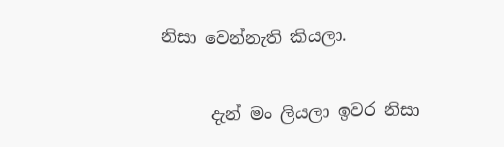නිසා වෙන්නැති කියලා.

      දැන් මං ලියලා ඉවර නිසා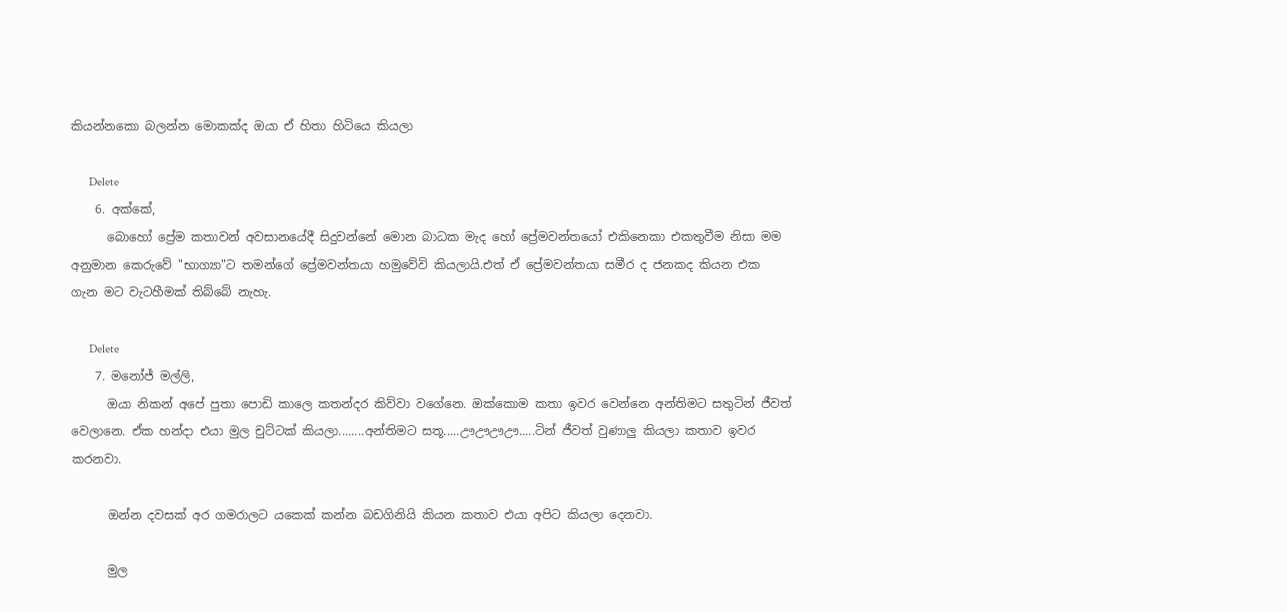කියන්නකො බලන්න මොකක්ද ඔයා ඒ හිතා හිටියෙ කියලා

      Delete
    6. අක්කේ,
      බොහෝ ප්‍රේම කතාවන් අවසානයේදී සිදුවන්නේ මොන බාධක මැද හෝ ප්‍රේමවන්තයෝ එකිනෙකා එකතුවීම නිසා මම අනුමාන කෙරුවේ "භාග්‍යා"ට තමන්ගේ ප්‍රේමවන්තයා හමුවේවි කියලායි.එත් ඒ ප්‍රේමවන්තයා සමීර ද ජනකද කියන එක ගැන මට වැටහීමක් තිබ්බේ නැහැ.

      Delete
    7. මනෝජ් මල්ලි,
      ඔයා නිකන් අපේ පුතා පොඩි කාලෙ කතන්දර කිව්වා වගේනෙ. ඔක්කොම කතා ඉවර වෙන්නෙ අන්තිමට සතුටින් ජීවත් වෙලානෙ. ඒක හන්දා එයා මුල චුට්ටක් කියලා........අන්තිමට සතූ.....ඌඌඌඌ.....ටින් ජීවත් වුණාලු කියලා කතාව ඉවර කරනවා.

      ඔන්න දවසක් අර ගමරාලට යකෙක් කන්න බඩගිනියි කියන කතාව එයා අපිට කියලා දෙනවා.

      මුල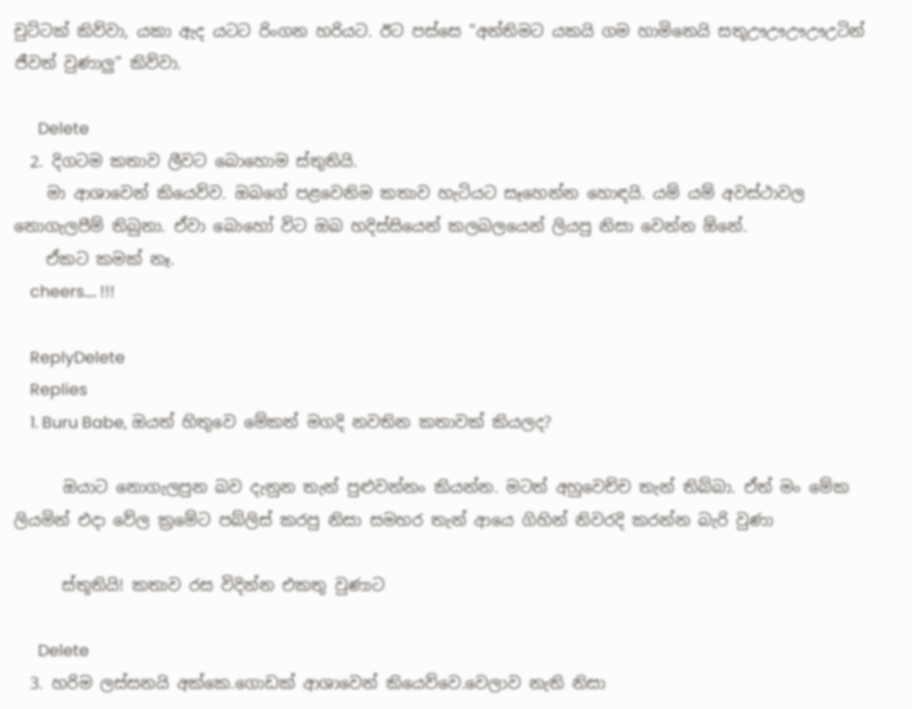චුට්ටක් කිව්වා, යකා ඇද යටට රිංගන හරියට. ඊට පස්සෙ "අන්තිමට යකයි ගම හාමිනෙයි සතූඌඌඌඌඋටින් ජීවත් වුණාලු" කිව්වා.

      Delete
  2. දිගටම කතාව ලීවට බොහොම ස්තුතියි.
    මා ආශාවෙන් කියෙව්ව. ඔබගේ පළවෙනිම කතාව හැටියට සෑහෙන්න හොඳයි. යම් යම් අවස්ථාවල නොගැලපීම් තිබුනා. ඒවා බොහෝ විට ඔබ හදිස්සියෙන් කලබලයෙන් ලියපු නිසා වෙන්න ඕනේ.
    ඒකට කමක් නෑ.
    cheers.... !!!

    ReplyDelete
    Replies
    1. Buru Babe, ඔයත් හිතුවෙ මේකත් මගදි නවතින කතාවක් කියලද?

      ඔයාට නොගැලපුන බව දැනුන තැන් පුළුවන්නං කියන්න. මටත් අහුවෙච්ච තැන් තිබ්බා. ඒත් මං මේක ලියමින් එදා වේල ක්‍රමේට පබ්ලිස් කරපු නිසා සමහර තැන් ආයෙ ගිහින් නිවරදි කරන්න බැරි වුණා

      ස්තූතියි! කතාව රස විදින්න එකතු වුණාට

      Delete
  3. හරිම ලස්සනයි අක්කෙ.ගොඩක් ආශාවෙන් කියෙව්වෙ.වෙලාව නැති නිසා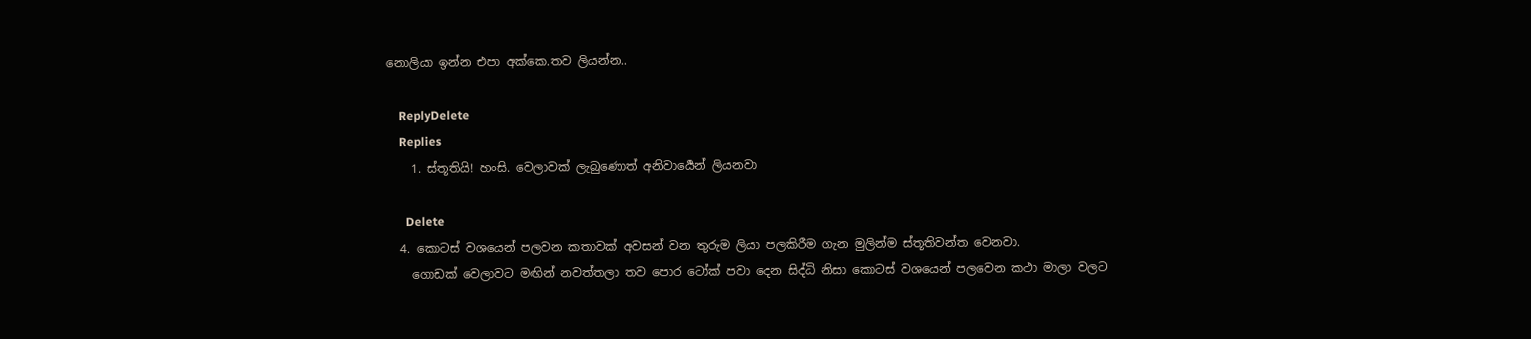නොලියා ඉන්න එපා අක්කෙ.තව ලියන්න..

    ReplyDelete
    Replies
    1. ස්තූතියි! හංසි. වෙලාවක් ලැබුණොත් අනිවාර්‍යෙන් ලියනවා

      Delete
  4. කොටස් වශයෙන් පලවන කතාවක් අවසන් වන තුරුම ලියා පලකිරීම ගැන මුලින්ම ස්තූතිවන්ත වෙනවා.
    ගොඩක් වෙලාවට මඟින් නවත්තලා තව පොර ටෝක් පවා දෙන සිද්ධි නිසා කොටස් වශයෙන් පලවෙන කථා මාලා වලට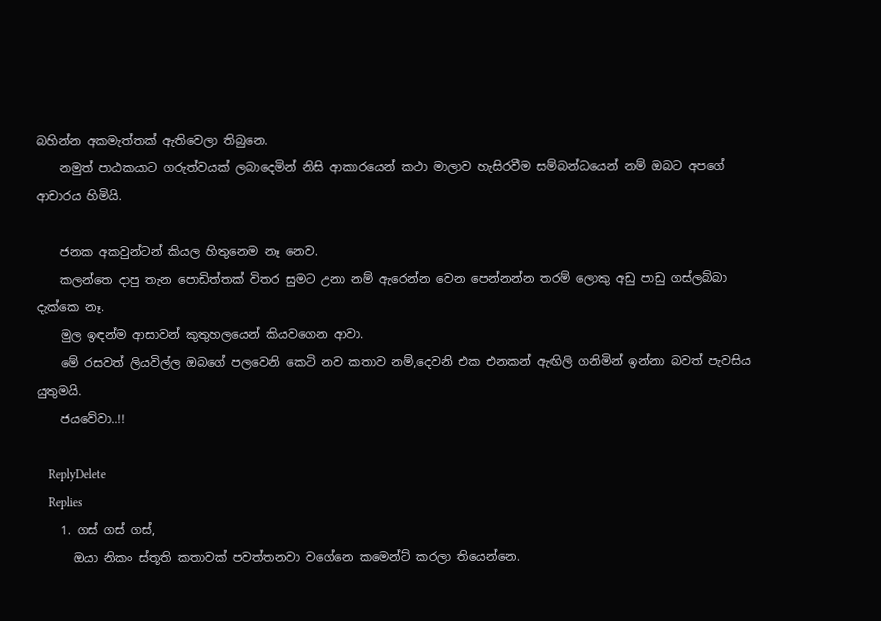බහින්න අකමැත්තක් ඇතිවෙලා තිබුනෙ.
    නමුත් පාඨකයාට ගරුත්වයක් ලබාදෙමින් නිසි ආකාරයෙන් කථා මාලාව හැසිරවීම සම්බන්ධයෙන් නම් ඔබට අපගේ ආචාරය හිමියි.

    ජනක අකවුන්ටන් කියල හිතුනෙම නෑ නෙව.
    කලන්තෙ දාපු තැන පොඩිත්තක් විතර සුමට උනා නම් ඇරෙන්න වෙන පෙන්නන්න තරම් ලොකු අඩු පාඩු ගස්ලබ්බා දැක්කෙ නෑ.
    මුල ඉඳන්ම ආසාවන් කුතුහලයෙන් කියවගෙන ආවා.
    මේ රසවත් ලියවිල්ල ඔබගේ පලවෙනි කෙටි නව කතාව නම්,දෙවනි එක එනකන් ඇඟිලි ගනිමින් ඉන්නා බවත් පැවසිය යුතුමයි.
    ජයවේවා..!!

    ReplyDelete
    Replies
    1. ගස් ගස් ගස්,
      ඔයා නිකං ස්තූති කතාවක් පවත්තනවා වගේනෙ කමෙන්ට් කරලා තියෙන්නෙ.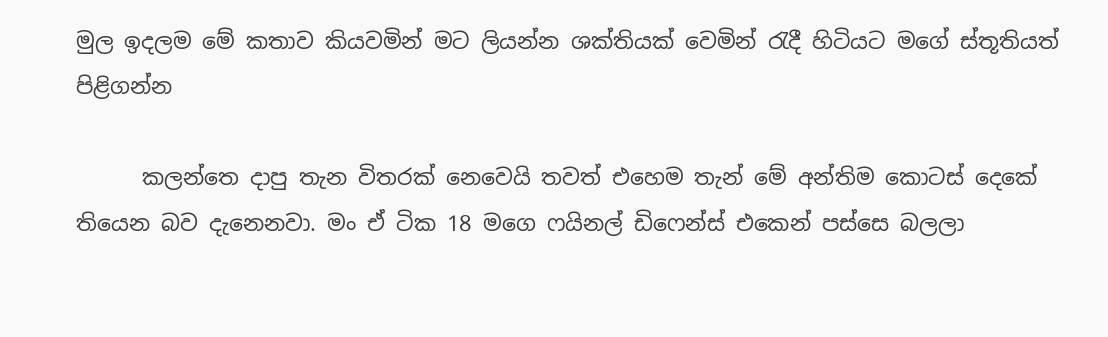මුල ඉදලම මේ කතාව කියවමින් මට ලියන්න ශක්තියක් වෙමින් රැදී හිටියට මගේ ස්තූතියත් පිළිගන්න

      කලන්තෙ දාපු තැන විතරක් නෙවෙයි තවත් එහෙම තැන් මේ අන්තිම කොටස් දෙකේ තියෙන බව දැනෙනවා. මං ඒ ටික 18 මගෙ ෆයිනල් ඩිෆෙන්ස් එකෙන් පස්සෙ බලලා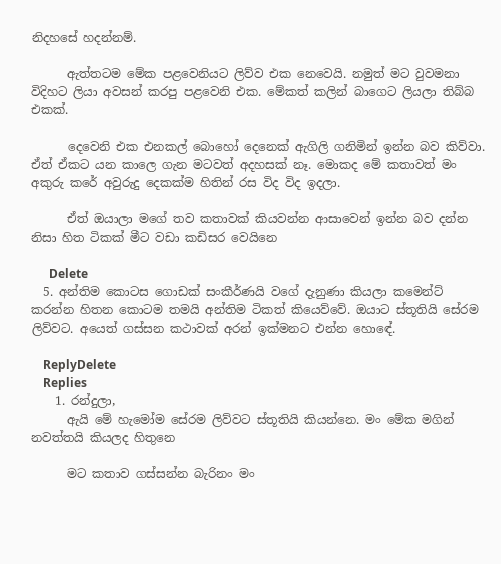නිදහසේ හදන්නම්.

      ඇත්තටම මේක පළවෙනියට ලිව්ව එක නෙවෙයි. නමුත් මට වුවමනා විදිහට ලියා අවසන් කරපු පළවෙනි එක. මේකත් කලින් බාගෙට ලියලා තිබ්බ එකක්.

      දෙවෙනි එක එනකල් බොහෝ දෙනෙක් ඇගිලි ගනිමින් ඉන්න බව කිව්වා. ඒත් ඒකට යන කාලෙ ගැන මටවත් අදහසක් නෑ. මොකද මේ කතාවත් මං අකුරු කරේ අවුරුදු දෙකක්ම හිතින් රස විද විද ඉදලා.

      ඒත් ඔයාලා මගේ තව කතාවක් කියවන්න ආසාවෙන් ඉන්න බව දන්න නිසා හිත ටිකක් මීට වඩා කඩිසර වෙයිනෙ

      Delete
  5. අන්තිම කොටස ගොඩක් සංකීර්ණයි වගේ දැනුණා කියලා කමෙන්ට් කරන්න හිතන කොටම තමයි අන්තිම ටිකත් කියෙව්වේ. ඔයාට ස්තූතියි සේරම ලිව්වට. අයෙත් ගස්සන කථාවක් අරන් ඉක්මනට එන්න හොඳේ.

    ReplyDelete
    Replies
    1. රන්දුලා,
      ඇයි මේ හැමෝම සේරම ලිව්වට ස්තූතියි කියන්නෙ. මං මේක මගින් නවත්තයි කියලද හිතුනෙ

      මට කතාව ගස්සන්න බැරිනං මං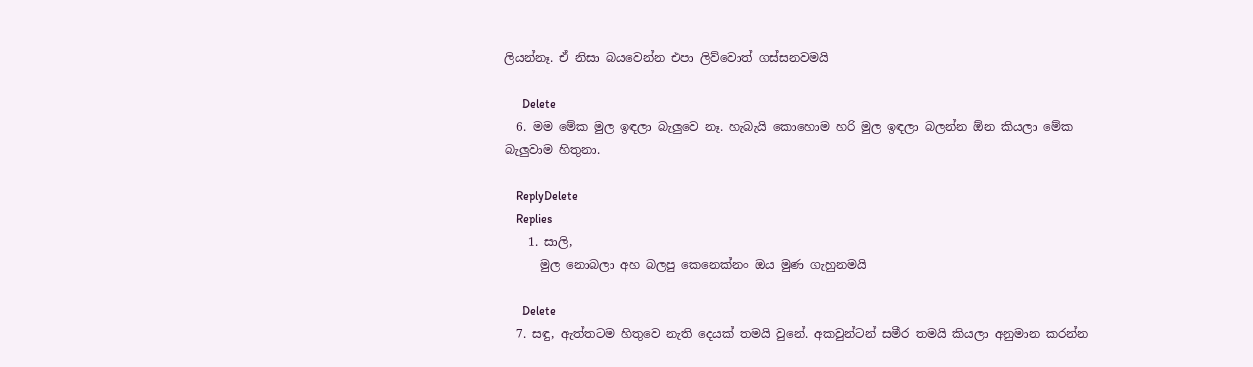ලියන්නෑ. ඒ නිසා බයවෙන්න එපා ලිව්වොත් ගස්සනවමයි

      Delete
  6. මම මේක මුල ඉඳලා බැලුවෙ නෑ. හැබැයි කොහොම හරි මුල ඉඳලා බලන්න ඕන කියලා මේක බැලුවාම හිතුනා.

    ReplyDelete
    Replies
    1. සාලි,
      මුල නොබලා අහ බලපු කෙනෙක්නං ඔය මුණ ගැහුනමයි

      Delete
  7. සඳු, ඇත්තටම හිතුවෙ නැති දෙයක් තමයි වුනේ. අකවුන්ටන් සමීර තමයි කියලා අනුමාන කරන්න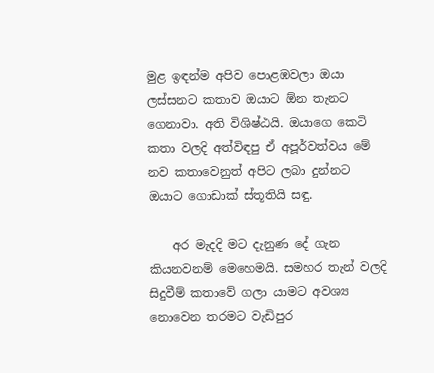මුළ ඉඳන්ම අපිව පොළඹවලා ඔයා ලස්සනට කතාව ඔයාට ඕන තැනට ගෙනාවා. අති විශිෂ්ඨයි. ඔයාගෙ කෙටි කතා වලදි අත්විඳපු ඒ අපූර්වත්වය මේ නව කතාවෙනුත් අපිට ලබා දුන්නට ඔයාට ගොඩාක් ස්තූතියි සඳු.

    අර මැදදි මට දැනුණ දේ ගැන කියනවනම් මෙහෙමයි. සමහර තැන් වලදි සිදුවීම් කතාවේ ගලා යාමට අවශ්‍ය නොවෙන තරමට වැඩිපුර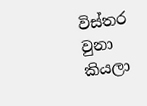විස්තර වුනා කියලා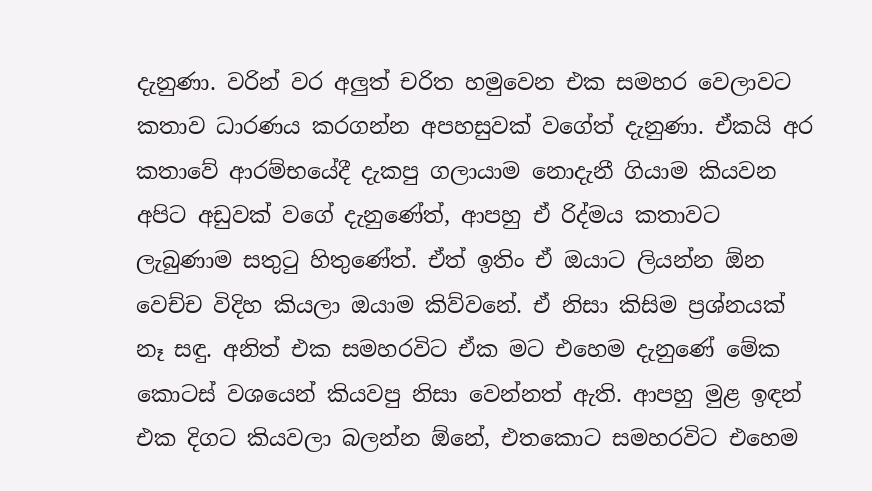දැනුණා. වරින් වර අලුත් චරිත හමුවෙන එක සමහර වෙලාවට කතාව ධාරණය කරගන්න අපහසුවක් වගේත් දැනුණා. ඒකයි අර කතාවේ ආරම්භයේදී දැකපු ගලායාම නොදැනී ගියාම කියවන අපිට අඩුවක් වගේ දැනුණේත්, ආපහු ඒ රිද්මය කතාවට ලැබුණාම සතුටු හිතුණේත්. ඒත් ඉතිං ඒ ඔයාට ලියන්න ඕන වෙච්ච විදිහ කියලා ඔයාම කිව්වනේ. ඒ නිසා කිසිම ප්‍රශ්නයක් නෑ සඳු. අනිත් එක සමහරවිට ඒක මට එහෙම දැනුණේ මේක කොටස් වශයෙන් කියවපු නිසා වෙන්නත් ඇති. ආපහු මුළ ඉඳන් එක දිගට කියවලා බලන්න ඕනේ, එතකොට සමහරවිට එහෙම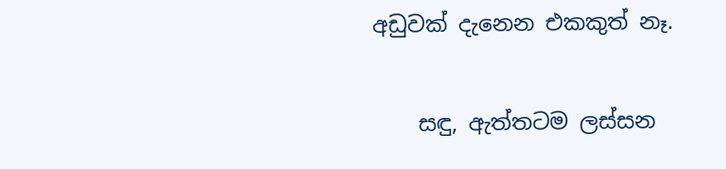අඩුවක් දැනෙන එකකුත් නෑ.

    සඳු, ඇත්තටම ලස්සන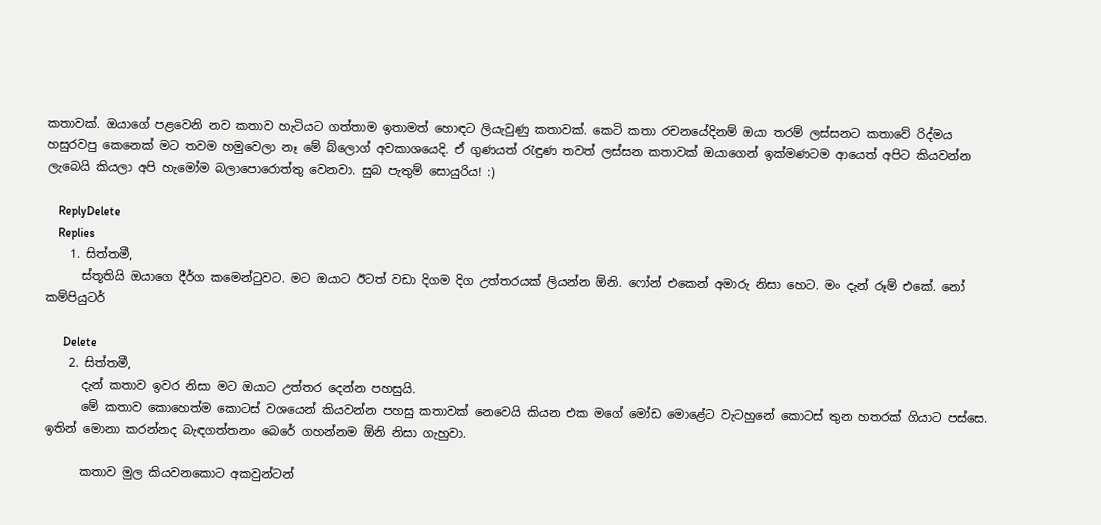කතාවක්. ඔයාගේ පළවෙනි නව කතාව හැටියට ගත්තාම ඉතාමත් හොඳට ලියැවුණු කතාවක්. කෙටි කතා රචනයේදිනම් ඔයා තරම් ලස්සනට කතාවේ රිද්මය හසුරවපු කෙනෙක් මට තවම හමුවෙලා නෑ මේ බ්ලොග් අවකාශයෙදි. ඒ ගුණයත් රැඳුණ තවත් ලස්සන කතාවක් ඔයාගෙන් ඉක්මණටම ආයෙත් අපිට කියවන්න ලැබෙයි කියලා අපි හැමෝම බලාපොරොත්තු වෙනවා. සුබ පැතුම් සොයුරිය! :)

    ReplyDelete
    Replies
    1. සිත්තමී,
      ස්තූතියි ඔයාගෙ දීර්ග කමෙන්ටුවට. මට ඔයාට ඊටත් වඩා දිගම දිග උත්තරයක් ලියන්න ඕනි. ෆෝන් එකෙන් අමාරු නිසා හෙට. මං දැන් රූම් එකේ. නෝ කම්පියුටර්

      Delete
    2. සිත්තමී,
      දැන් කතාව ඉවර නිසා මට ඔයාට උත්තර දෙන්න පහසුයි.
      මේ කතාව කොහෙත්ම කොටස් වශයෙන් කියවන්න පහසු කතාවක් නෙවෙයි කියන එක මගේ මෝඩ මොළේට වැටහුනේ කොටස් තුන හතරක් ගියාට පස්සෙ. ඉතින් මොනා කරන්නද බැඳගත්තනං බෙරේ ගහන්නම ඕනි නිසා ගැහුවා.

      කතාව මුල කියවනකොට අකවුන්ටන්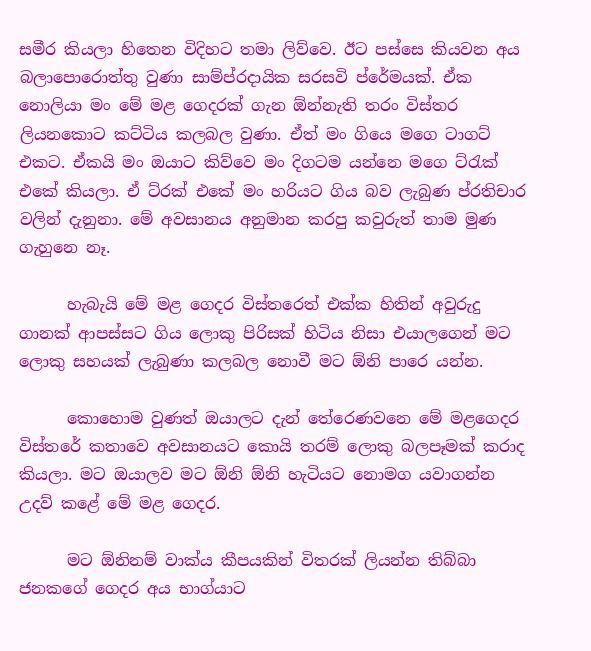සමීර කියලා හිතෙන විදිහට තමා ලිව්වෙ. ඊට පස්සෙ කියවන අය බලාපොරොත්තු වුණා සාම්ප්රදායික සරසවි ප්රේමයක්. ඒක නොලියා මං මේ මළ ගෙදරක් ගැන ඕන්නැති තරං විස්තර ලියනකොට කට්ටිය කලබල වුණා. ඒත් මං ගියෙ මගෙ ටාගට් එකට. ඒකයි මං ඔයාට කිව්වෙ මං දිගටම යන්නෙ මගෙ ට්රැක් එකේ කියලා. ඒ ට්රක් එකේ මං හරියට ගිය බව ලැබුණ ප්රතිචාර වලින් දැනුනා. මේ අවසානය අනුමාන කරපු කවුරුත් තාම මුණ ගැහුනෙ නෑ.

      හැබැයි මේ මළ ගෙදර විස්තරෙත් එක්ක හිතින් අවුරුදු ගානක් ආපස්සට ගිය ලොකු පිරිසක් හිටිය නිසා එයාලගෙන් මට ලොකු සහයක් ලැබුණා කලබල නොවී මට ඕනි පාරෙ යන්න.

      කොහොම වුණත් ඔයාලට දැන් තේරෙණවනෙ මේ මළගෙදර විස්තරේ කතාවෙ අවසානයට කොයි තරම් ලොකු බලපෑමක් කරාද කියලා. මට ඔයාලව මට ඕනි ඕනි හැටියට නොමග යවාගන්න උදව් කළේ මේ මළ ගෙදර.

      මට ඕනිනම් වාක්ය කීපයකින් විතරක් ලියන්න තිබ්බා ජනකගේ ගෙදර අය භාග්යාට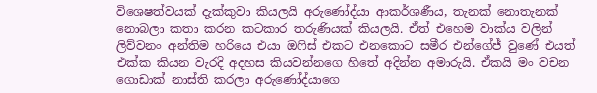විශෙෂත්වයක් දැක්කුවා කියලයි අරුණෝද්යා ආකර්ශණීය, තැනක් නොතැනක් නොබලා කතා කරන කටකාර තරුණියක් කියලයි. ඒත් එහෙම වාක්ය වලින් ලිව්වනං අන්තිම හරියෙ එයා ඔෆිස් එකට එනකොට සමීර එන්ගේජ් වුණේ එයත් එක්ක කියන වැරදි අදහස කියවන්නගෙ හිතේ අදින්න අමාරුයි. ඒකයි මං වචන ගොඩාක් නාස්ති කරලා අරුණෝද්යාගෙ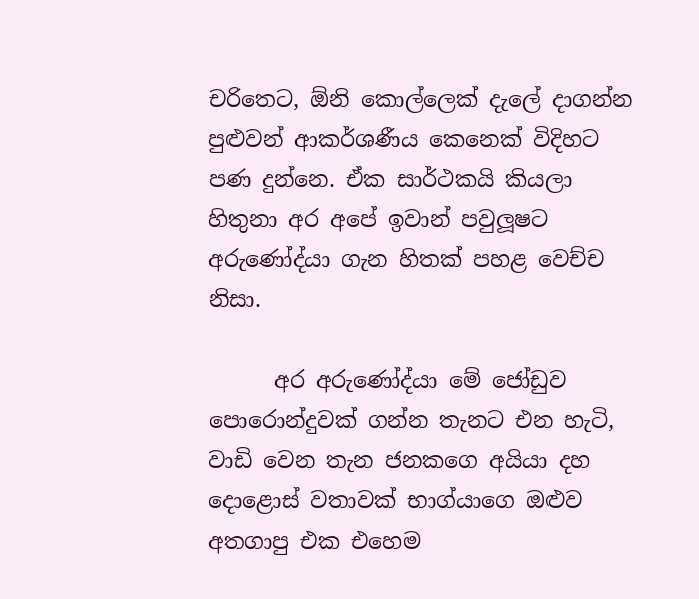චරිතෙට, ඕනි කොල්ලෙක් දැලේ දාගන්න පුළුවන් ආකර්ශණීය කෙනෙක් විදිහට පණ දුන්නෙ. ඒක සාර්ථකයි කියලා හිතුනා අර අපේ ඉවාන් පවුලූෂට අරුණෝද්යා ගැන හිතක් පහළ වෙච්ච නිසා.

      අර අරුණෝද්යා මේ ජෝඩුව පොරොන්දුවක් ගන්න තැනට එන හැටි, වාඩි වෙන තැන ජනකගෙ අයියා දහ දොළොස් වතාවක් භාග්යාගෙ ඔළුව අතගාපු එක එහෙම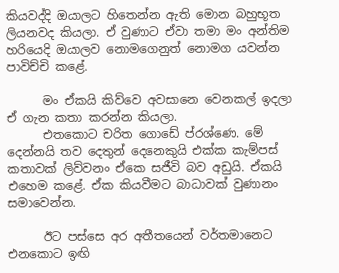කියවද්දි ඔයාලට හිතෙන්න ඇති මොන බහුභූත ලියනවද කියලා. ඒ වුණාට ඒවා තමා මං අන්තිම හරියෙදි ඔයාලව නොමගෙනුත් නොමග යවන්න පාවිච්චි කළේ.

      මං ඒකයි කිව්වෙ අවසානෙ වෙනකල් ඉදලා ඒ ගැන කතා කරන්න කියලා.
      එතකොට චරිත ගොඩේ ප්රශ්ණෙ. මේ දෙන්නයි තව දෙතුන් දෙනෙකුයි එක්ක කැම්පස් කතාවක් ලිව්වනං ඒකෙ සජීවි බව අඩුයි. ඒකයි එහෙම කළේ. ඒක කියවීමට බාධාවක් වුණානං සමාවෙන්න.

      ඊට පස්සෙ අර අතීතයෙන් වර්තමානෙට එනකොට ඉඟි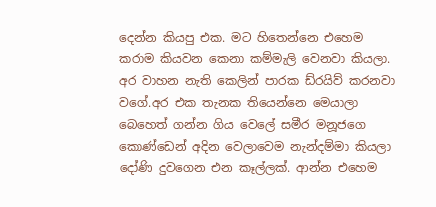දෙන්න කියපු එක. මට හිතෙන්නෙ එහෙම කරාම කියවන කෙනා කම්මැලි වෙනවා කියලා. අර වාහන නැති කෙලින් පාරක ඩ්රයිව් කරනවා වගේ.අර එක තැනක තියෙන්නෙ මෙයාලා බෙහෙත් ගන්න ගිය වෙලේ සමීර මනූජගෙ කොණ්ඩෙන් අදින වෙලාවෙම නැන්දම්මා කියලා දෝණි දුවගෙන එන කෑල්ලක්. ආන්න එහෙම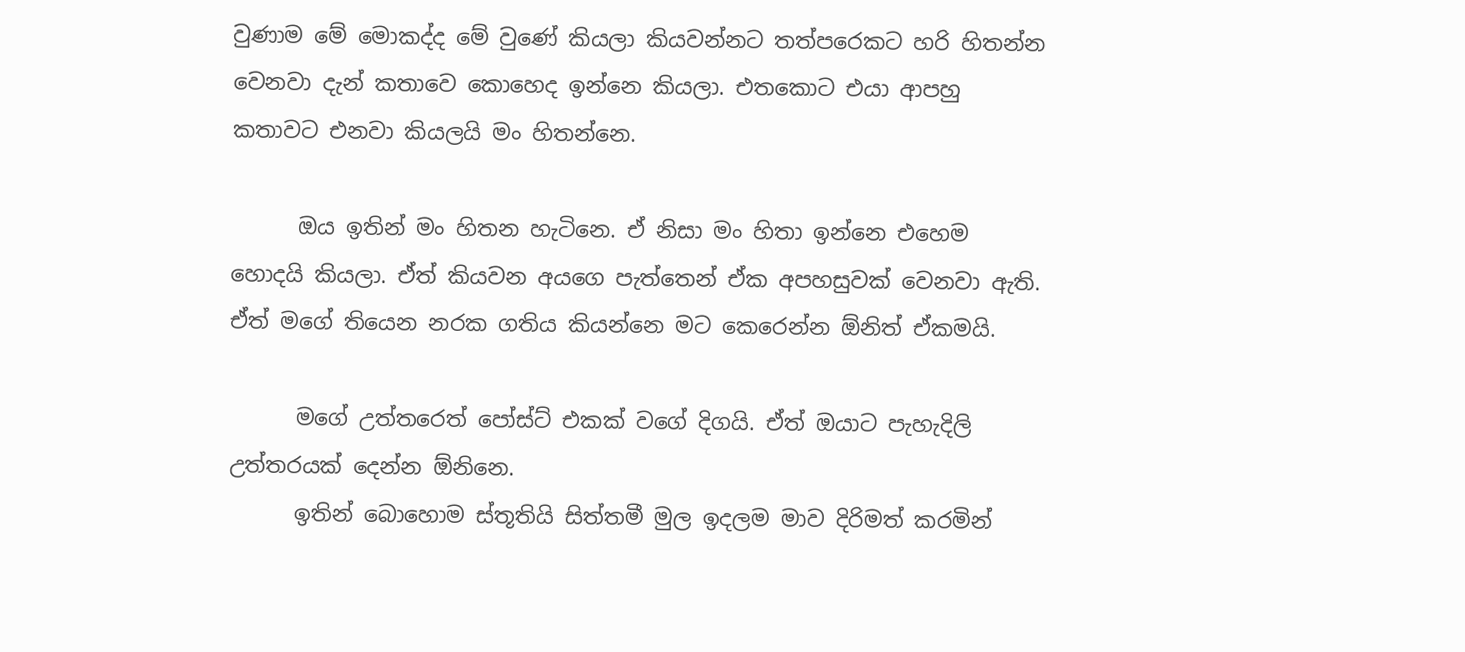වුණාම මේ මොකද්ද මේ වුණේ කියලා කියවන්නට තත්පරෙකට හරි හිතන්න වෙනවා දැන් කතාවෙ කොහෙද ඉන්නෙ කියලා. එතකොට එයා ආපහු කතාවට එනවා කියලයි මං හිතන්නෙ.

      ඔය ඉතින් මං හිතන හැටිනෙ. ඒ නිසා මං හිතා ඉන්නෙ එහෙම හොදයි කියලා. ඒත් කියවන අයගෙ පැත්තෙන් ඒක අපහසුවක් වෙනවා ඇති. ඒත් මගේ තියෙන නරක ගතිය කියන්නෙ මට කෙරෙන්න ඕනිත් ඒකමයි.

      මගේ උත්තරෙත් පෝස්ට් එකක් වගේ දිගයි. ඒත් ඔයාට පැහැදිලි උත්තරයක් දෙන්න ඕනිනෙ.
      ඉතින් බොහොම ස්තූතියි සිත්තමී මුල ඉදලම මාව දිරිමත් කරමින්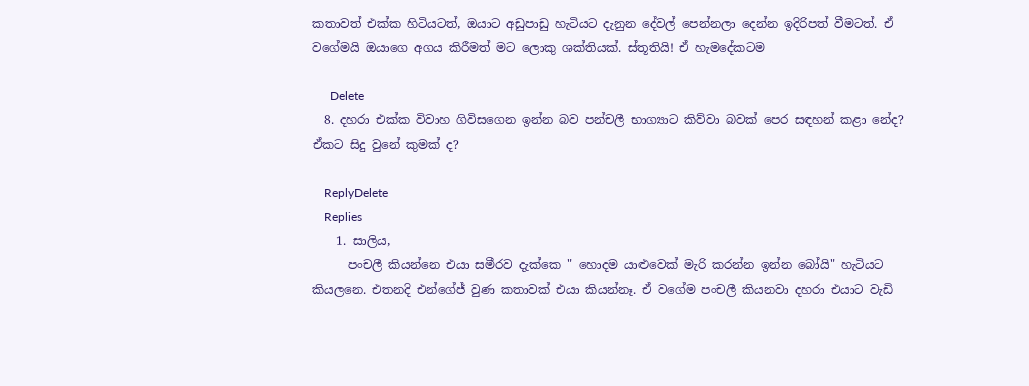කතාවත් එක්ක හිටියටත්, ඔයාට අඩුපාඩු හැටියට දැනුන දේවල් පෙන්නලා දෙන්න ඉදිරිපත් වීමටත්. ඒ වගේමයි ඔයාගෙ අගය කිරීමත් මට ලොකු ශක්තියක්. ස්තූතියි! ඒ හැමදේකටම

      Delete
  8. දහරා එක්ක විවාහ ගිවිසගෙන ඉන්න බව පන්චලී භාග්‍යාට කිව්වා බවක් පෙර සඳහන් කළා නේද? ඒකට සිදු වුනේ කුමක් ද?

    ReplyDelete
    Replies
    1. සාලිය,
      පංචලී කියන්නෙ එයා සමීරව දැක්කෙ " හොදම යාළුවෙක් මැරි කරන්න ඉන්න බෝයි" හැටියට කියලනෙ. එතනදි එන්ගේජ් වුණ කතාවක් එයා කියන්නෑ. ඒ වගේම පංචලී කියනවා දහරා එයාට වැඩි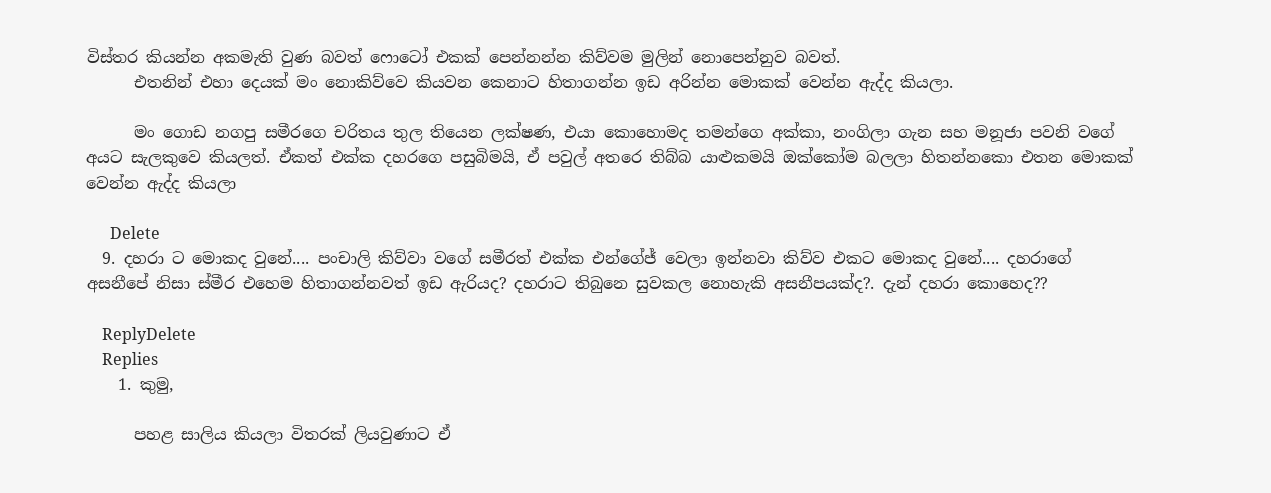විස්තර කියන්න අකමැති වුණ බවත් ෆොටෝ එකක් පෙන්නන්න කිව්වම මුලින් නොපෙන්නුව බවත්.
      එතනින් එහා දෙයක් මං නොකිව්වෙ කියවන කෙනාට හිතාගන්න ඉඩ අරින්න මොකක් වෙන්න ඇද්ද කියලා.

      මං ගොඩ නගපු සමීරගෙ චරිතය තුල තියෙන ලක්ෂණ, එයා කොහොමද තමන්ගෙ අක්කා, නංගිලා ගැන සහ මනූජා පවනි වගේ අයට සැලකුවෙ කියලත්. ඒකත් එක්ක දහරගෙ පසුබිමයි, ඒ පවුල් අතරෙ තිබ්බ යාළුකමයි ඔක්කෝම බලලා හිතන්නකො එතන මොකක් වෙන්න ඇද්ද කියලා

      Delete
  9. දහරා ට මොකද වුනේ.... පංචාලි කිව්වා වගේ සමීරත් එක්ක එන්ගේජ් වෙලා ඉන්නවා කිව්ව එකට මොකද වුනේ.... දහරාගේ අසනීපේ නිසා ස්මීර එහෙම හිතාගන්නවත් ඉඩ ඇරියද? දහරාට තිබුනෙ සුවකල නොහැකි අසනීපයක්ද?. දැන් දහරා කොහෙද??

    ReplyDelete
    Replies
    1. කුමු,

      පහළ සාලිය කියලා විතරක් ලියවුණාට ඒ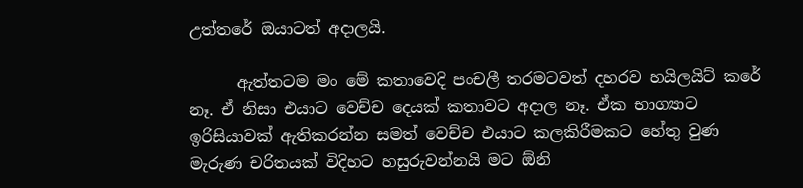උත්තරේ ඔයාටත් අදාලයි.

      ඇත්තටම මං මේ කතාවෙදි පංචලී තරමටවත් දහරව හයිලයිට් කරේ නෑ. ඒ නිසා එයාට වෙච්ච දෙයක් කතාවට අදාල නෑ. ඒක භාග්‍යාට ඉරිසියාවක් ඇතිකරන්න සමත් වෙච්ච එයාට කලකිරීමකට හේතු වුණ මැරුණ චරිතයක් විදිහට හසුරුවන්නයි මට ඕනි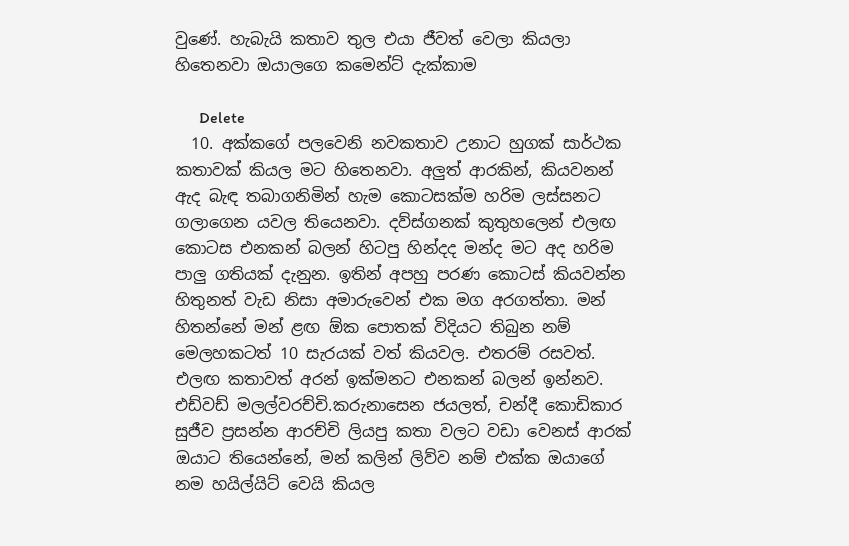වුණේ. හැබැයි කතාව තුල එයා ජීවත් වෙලා කියලා හිතෙනවා ඔයාලගෙ කමෙන්ට් දැක්කාම

      Delete
  10. අක්කගේ පලවෙනි නවකතාව උනාට හුගක් සාර්ථක කතාවක් කියල මට හිතෙනවා. අලුත් ආරකින්, කියවනන් ඇද බැඳ තබාගනිමින් හැම කොටසක්ම හරිම ලස්සනට ගලාගෙන යවල තියෙනවා. දව්ස්ගනක් කුතුහලෙන් එලඟ කොටස එනකන් බලන් හිටපු හින්දද මන්ද මට අද හරිම පාලු ගතියක් දැනුන. ඉතින් අපහු පරණ කොටස් කියවන්න හිතුනත් වැඩ නිසා අමාරුවෙන් එක මග අරගත්තා. මන් හිතන්නේ මන් ළඟ ඕක පොතක් විදියට තිබුන නම් මෙලහකටත් 10 සැරයක් වත් කියවල. එතරම් රසවත්. එලඟ කතාවත් අරන් ඉක්මනට එනකන් බලන් ඉන්නව. එඩ්වඩ් මලල්වරච්චි.කරුනාසෙන ජයලත්, චන්දී කොඩිකාර සුජීව ප්‍රසන්න ආරච්චි ලියපු කතා වලට වඩා වෙනස් ආරක් ඔයාට තියෙන්නේ, මන් කලින් ලිව්ව නම් එක්ක ඔයාගේ නම හයිල්යිට් වෙයි කියල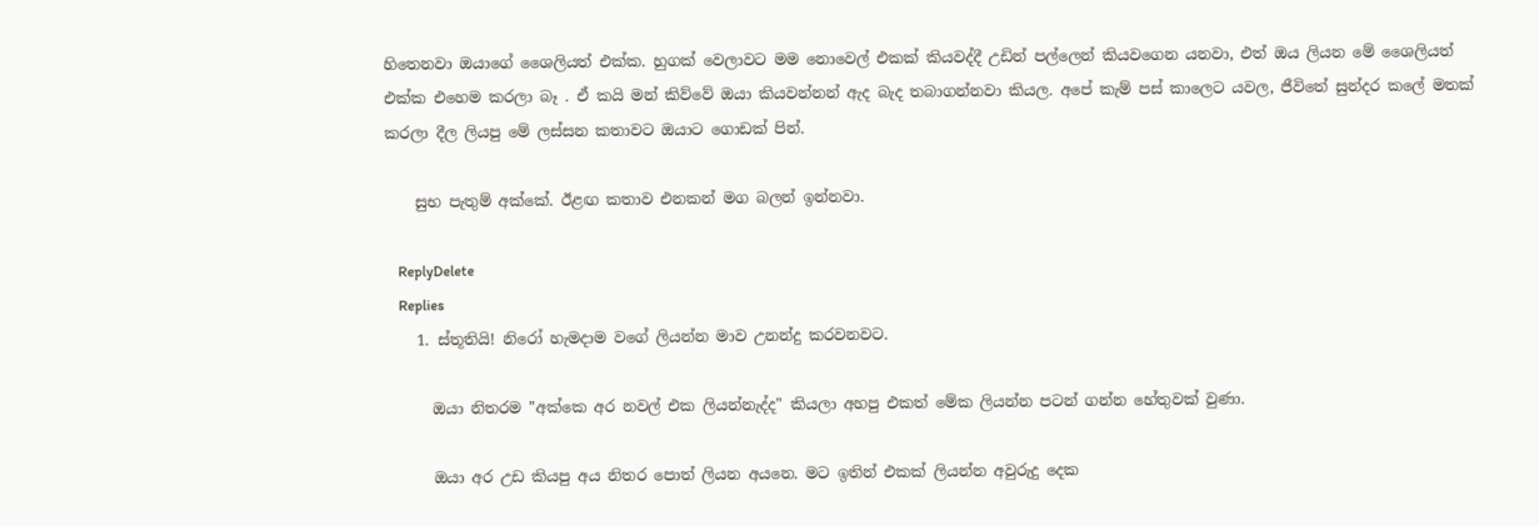හිතෙනවා ඔයාගේ ශෛලියත් එක්ක. හුගක් වෙලාවට මම නොවෙල් එකක් කියවද්දී උඩින් පල්ලෙන් කියවගෙන යනවා, එත් ඔය ලියන මේ ශෛලියත් එක්ක එහෙම කරලා බෑ . ඒ කයි මන් කිව්වේ ඔයා කියවන්නන් ඇද බැද තබාගන්නවා කියල. අපේ කැම් පස් කාලෙට යවල, ජීවිතේ සුන්දර කලේ මතක් කරලා දීල ලියපු මේ ලස්සන කතාවට ඔයාට ගොඩක් පින්.

    සුභ පැතුම් අක්කේ. ඊළඟ කතාව එනකන් මග බලන් ඉන්නවා.

    ReplyDelete
    Replies
    1. ස්තූතියි! නිරෝ හැමදාම වගේ ලියන්න මාව උනන්දු කරවනවට.

      ඔයා නිතරම "අක්කෙ අර නවල් එක ලියන්නැද්ද" කියලා අහපු එකත් මේක ලියන්න පටන් ගන්න හේතුවක් වුණා.

      ඔයා අර උඩ කියපු අය නිතර පොත් ලියන අයනෙ. මට ඉතින් එකක් ලියන්න අවුරුදු දෙක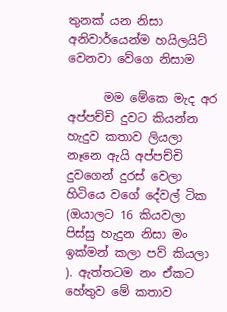තුනක් යන නිසා අනිවාර්යෙන්ම හයිලයිට් වෙනවා වේගෙ නිසාම

      මම මේකෙ මැද අර අප්පච්චි දුවට කියන්න හැදුව කතාව ලියලා නෑනෙ ඇයි අප්පච්චි දුවගෙන් දුරස් වෙලා හිටියෙ වගේ දේවල් ටික (ඔයාලට 16 කියවලා පිස්සු හැදුන නිසා මං ඉක්මන් කලා පව් කියලා ). ඇත්තටම නං ඒකට හේතුව මේ කතාව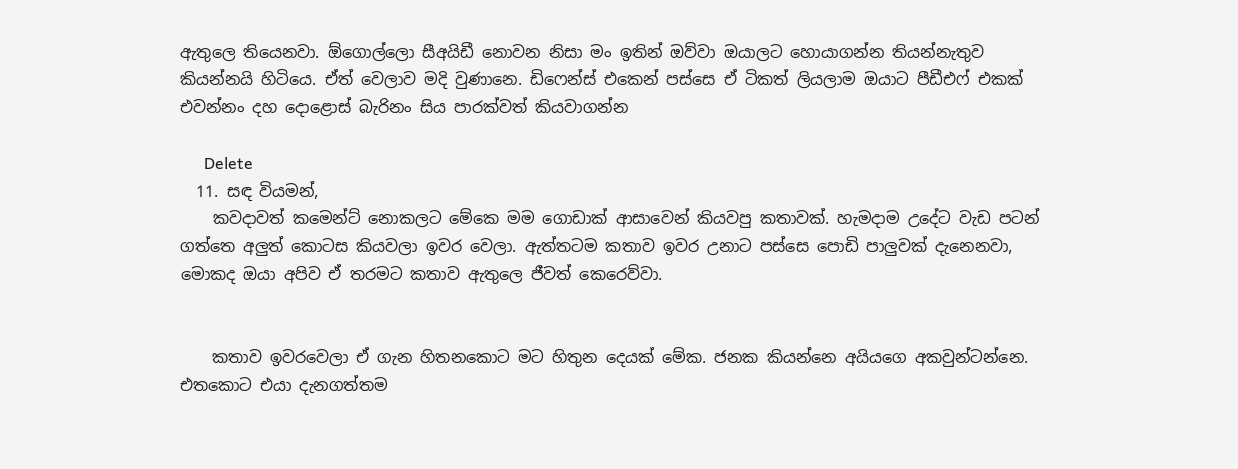ඇතුලෙ තියෙනවා. ඕගොල්ලො සීඅයිඩී නොවන නිසා මං ඉතින් ඔව්වා ඔයාලට හොයාගන්න තියන්නැතුව කියන්නයි හිටියෙ. ඒත් වෙලාව මදි වුණානෙ. ඩිෆෙන්ස් එකෙන් පස්සෙ ඒ ටිකත් ලියලාම ඔයාට පීඩීඑෆ් එකක් එවන්නං දහ දොළොස් බැරිනං සිය පාරක්වත් කියවාගන්න

      Delete
  11. සඳ වියමන්,
    කවදාවත් කමෙන්ට් නොකලට මේකෙ මම ගොඩාක් ආසාවෙන් කියවපු කතාවක්. හැමදාම උදේට වැඩ පටන් ගත්තෙ අලුත් කොටස කියවලා ඉවර වෙලා. ඇත්තටම කතාව ඉවර උනාට පස්සෙ පොඩි පාලුවක් දැනෙනවා, මොකද ඔයා අපිව ඒ තරමට කතාව ඇතුලෙ ජීවත් කෙරෙව්වා.


    කතාව ඉවරවෙලා ඒ ගැන හිතනකොට මට හිතුන දෙයක් මේක. ජනක කියන්නෙ අයියගෙ අකවුන්ටන්නෙ. එතකොට එයා දැනගත්තම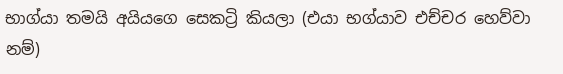භාග්යා තමයි අයියගෙ සෙකට්‍රි කියලා (එයා භග්යාව එච්චර හෙව්වා නම්)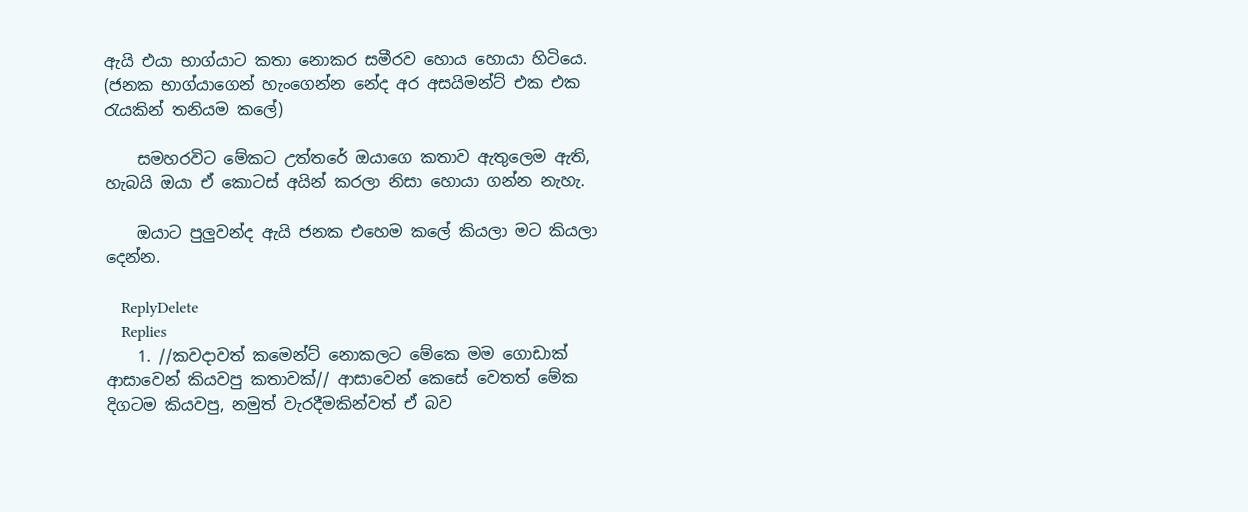ඇයි එයා භාග්යාට කතා නොකර සමීරව හොය හොයා හිටියෙ. (ජනක භාග්යාගෙන් හැංගෙන්න නේද අර අසයිමන්ට් එක එක රැයකින් තනියම කලේ)

    සමහරවිට මේකට උත්තරේ ඔයාගෙ කතාව ඇතුලෙම ඇති, හැබයි ඔයා ඒ කොටස් අයින් කරලා නිසා හොයා ගන්න නැහැ.

    ඔයාට පුලුවන්ද ඇයි ජනක එහෙම කලේ කියලා මට කියලා දෙන්න.

    ReplyDelete
    Replies
    1. //කවදාවත් කමෙන්ට් නොකලට මේකෙ මම ගොඩාක් ආසාවෙන් කියවපු කතාවක්// ආසාවෙන් කෙසේ වෙතත් මේක දිගටම කියවපු, නමුත් වැරදීමකින්වත් ඒ බව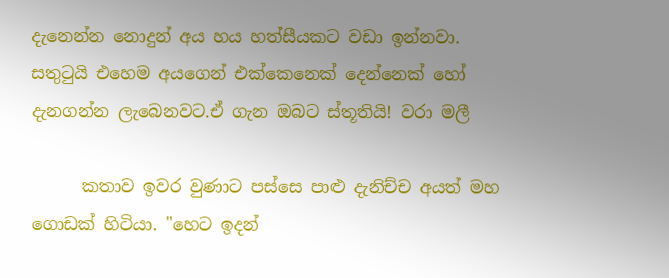දැනෙන්න නොදුන් අය හය හත්සීයකට වඩා ඉන්නවා. සතුටුයි එහෙම අයගෙන් එක්කෙනෙක් දෙන්නෙක් හෝ දැනගන්න ලැබෙනවට.ඒ ගැන ඔබට ස්තූතියි! වරා මලී

      කතාව ඉවර වුණාට පස්සෙ පාළු දැනිච්ච අයත් මහ ගොඩක් හිටියා. "හෙට ඉදන්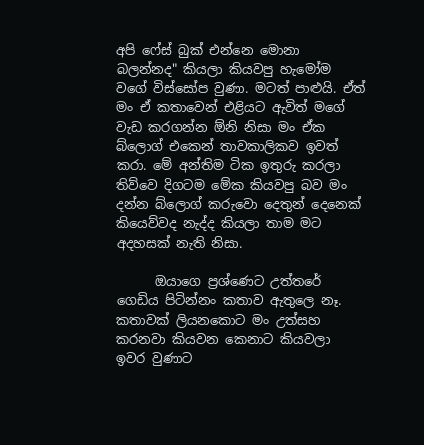අපි ෆේස් බුක් එන්නෙ මොනා බලන්නද" කියලා කියවපු හැමෝම වගේ විස්සෝප වුණා. මටත් පාළුයි. ඒත් මං ඒ කතාවෙන් එළියට ඇවිත් මගේ වැඩ කරගන්න ඕනි නිසා මං ඒක බ්ලොග් එකෙන් තාවකාලිකව ඉවත් කරා. මේ අන්තිම ටික ඉතුරු කරලා තිව්වෙ දිගටම මේක කියවපු බව මං දන්න බ්ලොග් කරුවො දෙතුන් දෙනෙක් කියෙව්වද නැද්ද කියලා තාම මට අදහසක් නැති නිසා.

      ඔයාගෙ ප්‍රශ්ණෙට උත්තරේ ගෙඩිය පිටින්නං කතාව ඇතුලෙ නෑ. කතාවක් ලියනකොට මං උත්සහ කරනවා කියවන කෙනාට කියවලා ඉවර වුණාට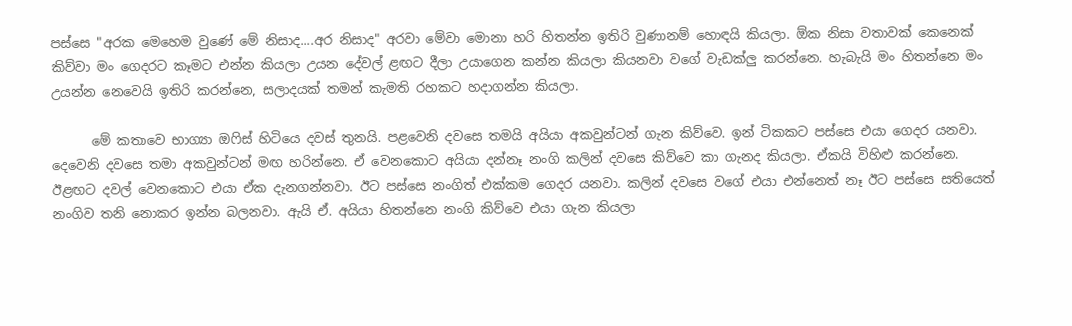පස්සෙ "අරක මෙහෙම වුණේ මේ නිසාද....අර නිසාද" අරවා මේවා මොනා හරි හිතන්න ඉතිරි වුණානම් හොඳයි කියලා. ඕක නිසා වතාවක් කෙනෙක් කිව්වා මං ගෙදරට කෑමට එන්න කියලා උයන දේවල් ළඟට දීලා උයාගෙන කන්න කියලා කියනවා වගේ වැඩක්ලු කරන්නෙ. හැබැයි මං හිතන්නෙ මං උයන්න නෙවෙයි ඉතිරි කරන්නෙ, සලාදයක් තමන් කැමති රහකට හදාගන්න කියලා.

      මේ කතාවෙ භාග්‍යා ඔෆිස් හිටියෙ දවස් තුනයි. පළවෙනි දවසෙ තමයි අයියා අකවුන්ටන් ගැන කිව්වෙ. ඉන් ටිකකට පස්සෙ එයා ගෙදර යනවා. දෙවෙනි දවසෙ තමා අකවුන්ටන් මඟ හරින්නෙ. ඒ වෙනකොට අයියා දන්නෑ නංගි කලින් දවසෙ කිව්වෙ කා ගැනද කියලා. ඒකයි විහිළු කරන්නෙ. ඊළඟට දවල් වෙනකොට එයා ඒක දැනගන්නවා. ඊට පස්සෙ නංගිත් එක්කම ගෙදර යනවා. කලින් දවසෙ වගේ එයා එන්නෙත් නෑ ඊට පස්සෙ සතියෙත් නංගිව තනි නොකර ඉන්න බලනවා. ඇයි ඒ. අයියා හිතන්නෙ නංගි කිව්වෙ එයා ගැන කියලා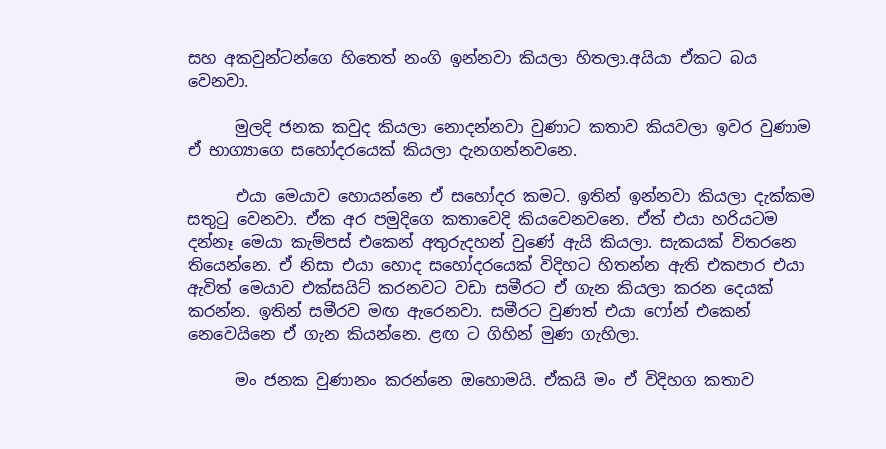සහ අකවුන්ටන්ගෙ හිතෙත් නංගි ඉන්නවා කියලා හිතලා.අයියා ඒකට බය වෙනවා.

      මුලදි ජනක කවුද කියලා නොදන්නවා වුණාට කතාව කියවලා ඉවර වුණාම ඒ භාග්‍යාගෙ සහෝදරයෙක් කියලා දැනගන්නවනෙ.

      එයා මෙයාව හොයන්නෙ ඒ සහෝදර කමට. ඉතින් ඉන්නවා කියලා දැක්කම සතුටු වෙනවා. ඒක අර පමුදිගෙ කතාවෙදි කියවෙනවනෙ. ඒත් එයා හරියටම දන්නෑ මෙයා කැම්පස් එකෙන් අතුරුදහන් වුණේ ඇයි කියලා. සැකයක් විතරනෙ තියෙන්නෙ. ඒ නිසා එයා හොද සහෝදරයෙක් විදිහට හිතන්න ඇති එකපාර එයා ඇවිත් මෙයාව එක්සයිට් කරනවට වඩා සමීරට ඒ ගැන කියලා කරන දෙයක් කරන්න. ඉතින් සමීරව මඟ ඇරෙනවා. සමීරට වුණත් එයා ෆෝන් එකෙන් නෙවෙයිනෙ ඒ ගැන කියන්නෙ. ළඟ ට ගිහින් මුණ ගැහිලා.

      මං ජනක වුණානං කරන්නෙ ඔහොමයි. ඒකයි මං ඒ විදිහග කතාව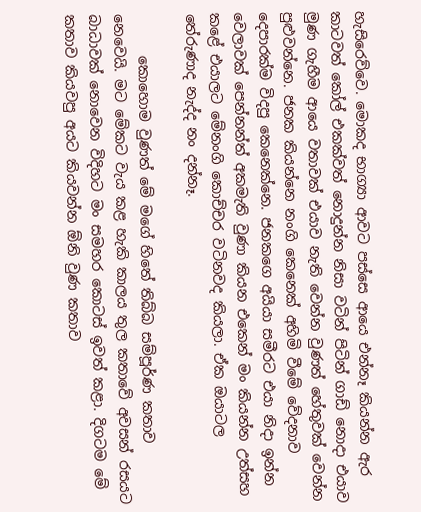හැසිරෙව්වෙ. මොකද භාග්‍යා ආවට පස්සෙ ආයෙ එන්නෑ කියන්න ඇර කාටවත් කෝල් එකක්වත් නොදුන්න නිසා වටින් පිටින් ගාඩ් නොදා එයාව මුණ ගැහීම ආයෙ වතාවක් එයාව නැති වෙන්න වුණත් හේතුවක් වෙන්න පුළුවන්නෙ. ජනක කියන්නෙ නංගි කෙනෙක් අහිමි වීමේ වේදනාව දෙපාරක්ම විදපු කෙනෙක්නෙ. ජනකගෙ අයියා සමීරට එයා නිදා ඉන්න වෙලාවක් පෙන්නන්ත් අකමැති වුණා කියන එකෙන් මං කියන්න උත්සහ කළේ එයාලට මේනංගි කොච්චර වටිනවද කියලා. ඒක ඔයාටල තේරුණාද නැද්ද නං දන්නෑ.

      කොහොම වුණත් මේ මගේ හිතේ තිබ්බ සම්පූර්ණ කතාව නෙවෙයි. මට මේකට වැය කළ හැකි කාලය තුල කතාවේ අවසන් රසයට බාධාවක් නොවෙන විදිහට මං සමහර කොටස් ඉවත් කළා. දිගටම මේ කතාව කියවපු අයට කියවන්න ඕනි වුණ කතාව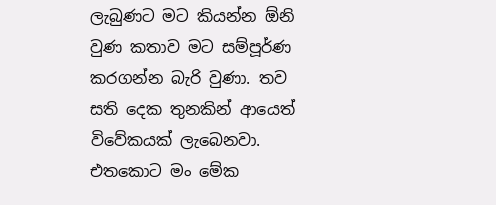ලැබුණට මට කියන්න ඕනි වුණ කතාව මට සම්පූර්ණ කරගන්න බැරි වුණා. තව සති දෙක තුනකින් ආයෙත් විවේකයක් ලැබෙනවා. එතකොට මං මේක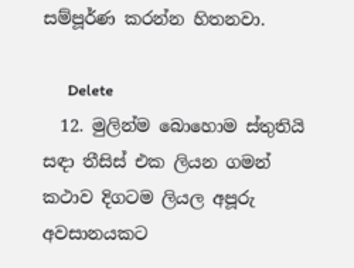සම්පූර්ණ කරන්න හිතනවා.

      Delete
  12. මුලින්ම බොහොම ස්තුතියි සඳා තීසිස් එක ලියන ගමන් කථාව දිගටම ලියල අපූරු අවසානයකට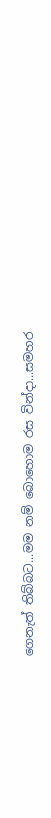ගෙනැත් තිබ්බට...මම නම් බොහොම රස වින්දා...සමහර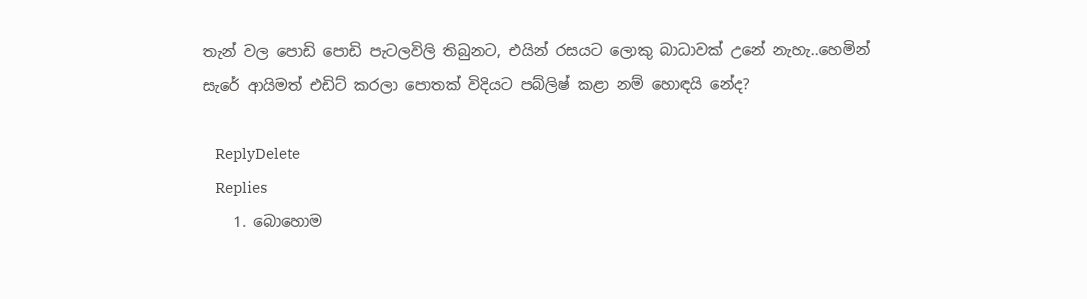තැන් වල පොඩි පොඩි පැටලවිලි තිබුනට, එයින් රසයට ලොකු බාධාවක් උනේ නැහැ..හෙමින් සැරේ ආයිමත් එඩිට් කරලා පොතක් විදියට පබ්ලිෂ් කළා නම් හොඳයි නේද?

    ReplyDelete
    Replies
    1. බොහොම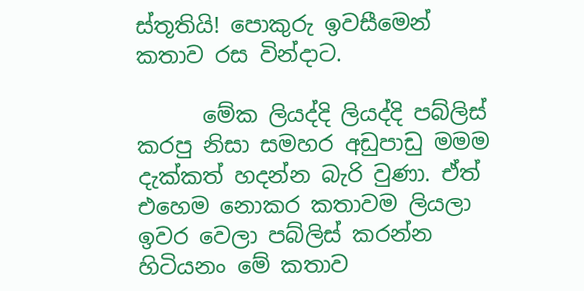ස්තූතියි! පොකුරු ඉවසීමෙන් කතාව රස වින්දාට.

      මේක ලියද්දි ලියද්දි පබ්ලිස් කරපු නිසා සමහර අඩුපාඩු මමම දැක්කත් හදන්න බැරි වුණා. ඒත් එහෙම නොකර කතාවම ලියලා ඉවර වෙලා පබ්ලිස් කරන්න හිටියනං මේ කතාව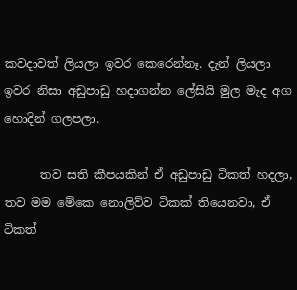කවදාවත් ලියලා ඉවර කෙරෙන්නෑ. දැන් ලියලා ඉවර නිසා අඩුපාඩු හදාගන්න ලේසියි මුල මැද අග හොදින් ගලපලා.

      තව සති කීපයකින් ඒ අඩුපාඩු ටිකත් හදලා, තව මම මේකෙ නොලිව්ව ටිකක් තියෙනවා, ඒ ටිකත්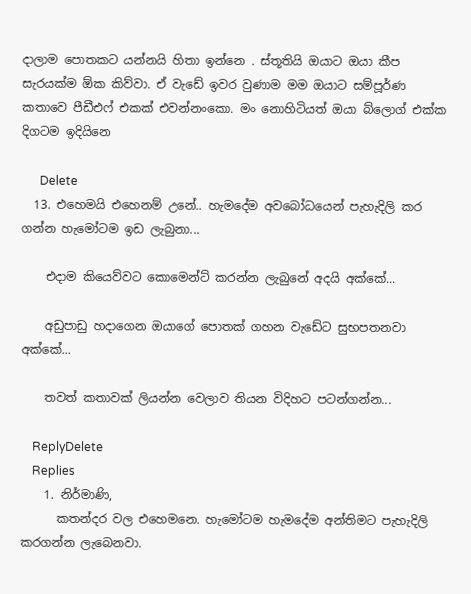දාලාම පොතකට යන්නයි හිතා ඉන්නෙ . ස්තූතියි ඔයාට ඔයා කීප සැරයක්ම ඕක කිව්වා. ඒ වැඩේ ඉවර වුණාම මම ඔයාට සම්පූර්ණ කතාවෙ පීඩීඑෆ් එකක් එවන්නංකො. මං නොහිටියත් ඔයා බ්ලොග් එක්ක දිගටම ඉදියිනෙ

      Delete
  13. එහෙමයි එහෙනම් උනේ.. හැමදේම අවබෝධයෙන් පැහැදිලි කර ගන්න හැමෝටම ඉඩ ලැබුනා...

    එදාම කියෙව්වට කොමෙන්ට් කරන්න ලැබුනේ අදයි අක්කේ...

    අඩුපාඩු හදාගෙන ඔයාගේ පොතක් ගහන වැඩේට සුභපතනවා අක්කේ...

    තවත් කතාවක් ලියන්න වෙලාව තියන විදිහට පටන්ගන්න...

    ReplyDelete
    Replies
    1. නිර්මාණි,
      කතන්දර වල එහෙමනෙ. හැමෝටම හැමදේම අන්තිමට පැහැදිලි කරගන්න ලැබෙනවා.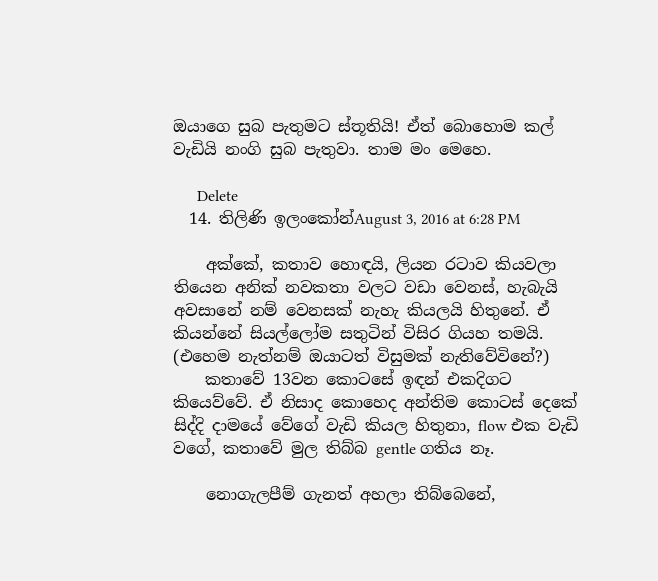ඔයාගෙ සුබ පැතුමට ස්තූතියි! ඒත් බොහොම කල් වැඩියි නංගි සුබ පැතුවා. තාම මං මෙහෙ.

      Delete
  14. තිලිණි ඉලංකෝන්August 3, 2016 at 6:28 PM

    අක්කේ, කතාව හොඳයි, ලියන රටාව කියවලා තියෙන අනික් නවකතා වලට වඩා වෙනස්, හැබැයි අවසානේ නම් වෙනසක් නැහැ කියලයි හිතුනේ. ඒ කියන්නේ සියල්ලෝම සතුටින් විසිර ගියහ තමයි. (එහෙම නැත්නම් ඔයාටත් විසුමක් නැතිවේවිනේ?)
    කතාවේ 13වන කොටසේ ඉඳන් එකදිගට කියෙව්වේ. ඒ නිසාද කොහෙද අන්තිම කොටස් දෙකේ සිද්දි දාමයේ වේගේ වැඩි කියල හිතුනා, flow එක වැඩි වගේ, කතාවේ මුල තිබ්බ gentle ගතිය නෑ.

    නොගැලපීම් ගැනත් අහලා තිබ්බෙනේ,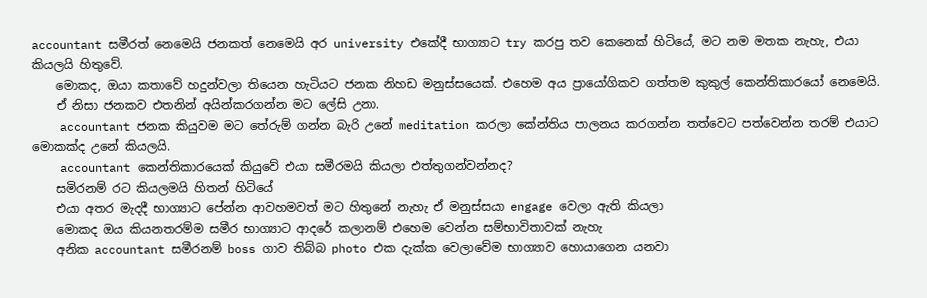accountant සමීරත් නෙමෙයි ජනකත් නෙමෙයි අර university එකේදී භාග්‍යාට try කරපු තව කෙනෙක් හිටියේ, මට නම මතක නැහැ, එයා කියලයි හිතුවේ.
    මොකද, ඔයා කතාවේ හදුන්වලා තියෙන හැටියට ජනක නිහඩ මනුස්සයෙක්. එහෙම අය ප්‍රායෝගිකව ගත්තම කුකුල් කෙන්තිකාරයෝ නෙමෙයි.
    ඒ නිසා ජනකව එතනින් අයින්කරගන්න මට ලේසි උනා.
    accountant ජනක කියුවම මට තේරුම් ගන්න බැරි උනේ meditation කරලා කේන්තිය පාලනය කරගන්න තත්වෙට පත්වෙන්න තරම් එයාට මොකක්ද උනේ කියලයි.
    accountant කෙන්තිකාරයෙක් කියුවේ එයා සමීරමයි කියලා එත්තුගන්වන්නද?
    සමිරනම් රට කියලමයි හිතන් හිටියේ
    එයා අතර මැදදී භාග්‍යාට පේන්න ආවහමවත් මට හිතුනේ නැහැ ඒ මනුස්සයා engage වෙලා ඇති කියලා
    මොකද ඔය කියනතරම්ම සමීර භාග්‍යාට ආදරේ කලානම් එහෙම වෙන්න සම්භාවිතාවක් නැහැ
    අනික accountant සමීරනම් boss ගාව තිබ්බ photo එක දැක්ක වෙලාවේම භාග්‍යාව හොයාගෙන යනවා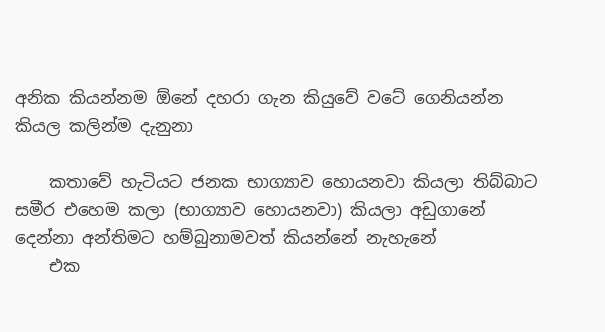අනික කියන්නම ඕනේ දහරා ගැන කියුවේ වටේ ගෙනියන්න කියල කලින්ම දැනුනා

    කතාවේ හැටියට ජනක භාග්‍යාව හොයනවා කියලා තිබ්බාට සමීර එහෙම කලා (භාග්‍යාව හොයනවා) කියලා අඩුගානේ දෙන්නා අන්තිමට හම්බුනාමවත් කියන්නේ නැහැනේ
    එක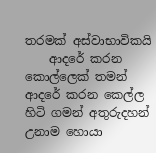තරමක් අස්වාභාවිකයි
    ආදරේ කරන කොල්ලෙක් තමන් ආදරේ කරන කෙල්ල හිටි ගමන් අතුරුදහන් උනාම හොයා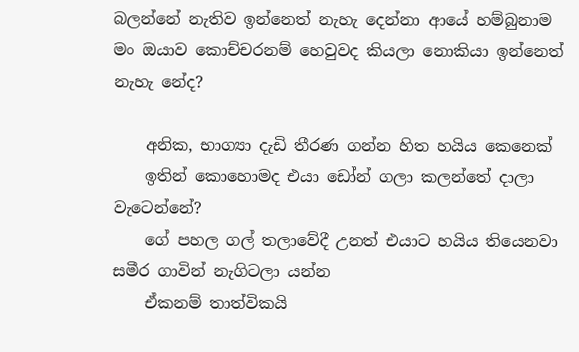බලන්නේ නැතිව ඉන්නෙත් නැහැ දෙන්නා ආයේ හම්බුනාම මං ඔයාව කොච්චරනම් හෙවුවද කියලා නොකියා ඉන්නෙත් නැහැ නේද?

    අනික, භාග්‍යා දැඩි තීරණ ගන්න හිත හයිය කෙනෙක්
    ඉතින් කොහොමද එයා ඩෝන් ගලා කලන්තේ දාලා වැටෙන්නේ?
    ගේ පහල ගල් තලාවේදී උනත් එයාට හයිය තියෙනවා සමීර ගාවින් නැගිටලා යන්න
    ඒකනම් තාත්විකයි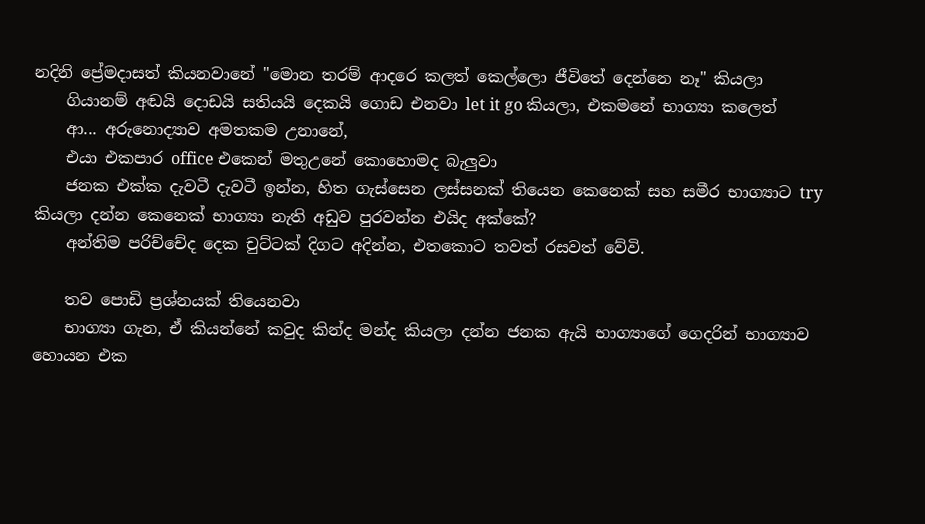නදිනි ප්‍රේමදාසත් කියනවානේ "මොන තරම් ආදරෙ කලත් කෙල්ලො ජීවිතේ දෙන්නෙ නෑ" කියලා
    ගියානම් අඬයි දොඩයි සතියයි දෙකයි ගොඩ එනවා let it go කියලා, එකමනේ භාග්‍යා කලෙත්
    ආ... අරුනොද්‍යාව අමතකම උනානේ,
    එයා එකපාර office එකෙන් මතුඋනේ කොහොමද බැලුවා
    ජනක එක්ක දැවටී දැවටී ඉන්න, හිත ගැස්සෙන ලස්සනක් තියෙන කෙනෙක් සහ සමීර භාග්‍යාට try කියලා දන්න කෙනෙක් භාග්‍යා නැති අඩුව පුරවන්න එයිද අක්කේ?
    අන්තිම පරිච්චේද දෙක චුට්ටක් දිගට අදින්න, එතකොට තවත් රසවත් වේවි.

    තව පොඩි ප්‍රශ්නයක් තියෙනවා
    භාග්‍යා ගැන, ඒ කියන්නේ කවුද කින්ද මන්ද කියලා දන්න ජනක ඇයි භාග්‍යාගේ ගෙදරින් භාග්‍යාව හොයන එක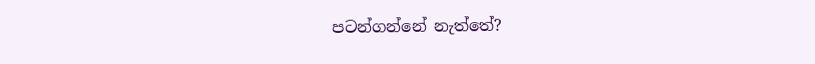පටන්ගන්නේ නැත්තේ?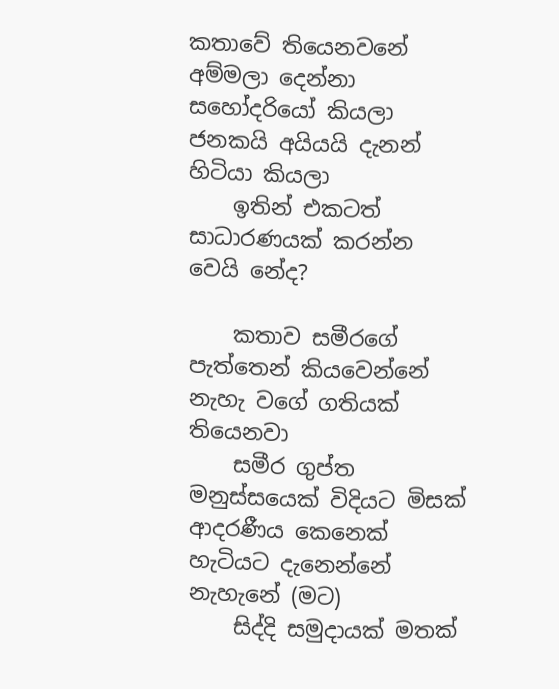කතාවේ තියෙනවනේ අම්මලා දෙන්නා සහෝදරියෝ කියලා ජනකයි අයියයි දැනන් හිටියා කියලා
    ඉතින් එකටත් සාධාරණයක් කරන්න වෙයි නේද?

    කතාව සමීරගේ පැත්තෙන් කියවෙන්නේ නැහැ වගේ ගතියක් තියෙනවා
    සමීර ගුප්ත මනුස්සයෙක් විදියට මිසක් ආදරණීය කෙනෙක් හැටියට දැනෙන්නේ නැහැනේ (මට)
    සිද්දි සමුදායක් මතක්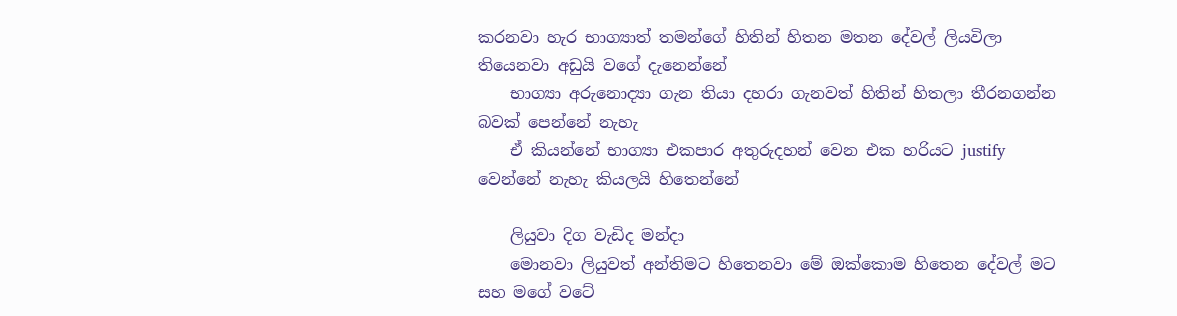කරනවා හැර භාග්‍යාත් තමන්ගේ හිතින් හිතන මතන දේවල් ලියවිලා තියෙනවා අඩුයි වගේ දැනෙන්නේ
    භාග්‍යා අරුනොද්‍යා ගැන තියා දහරා ගැනවත් හිතින් හිතලා තීරනගන්න බවක් පෙන්නේ නැහැ
    ඒ කියන්නේ භාග්‍යා එකපාර අතුරුදහන් වෙන එක හරියට justify වෙන්නේ නැහැ කියලයි හිතෙන්නේ

    ලියුවා දිග වැඩිද මන්දා
    මොනවා ලියුවත් අන්තිමට හිතෙනවා මේ ඔක්කොම හිතෙන දේවල් මට සහ මගේ වටේ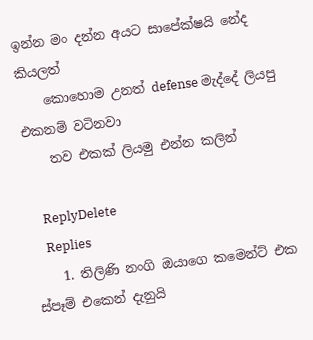ඉන්න මං දන්න අයට සාපේක්ෂයි නේද කියලත්
    කොහොම උනත් defense මැද්දේ ලියපු එකනම් වටිනවා
    තව එකක් ලියමු එන්න කලින්

    ReplyDelete
    Replies
    1. තිලිණි නංගි ඔයාගෙ කමෙන්ට් එක ස්පෑම් එකෙන් දැනුයි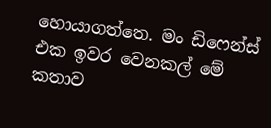හොයාගත්තෙ. මං ඩිෆෙන්ස් එක ඉවර වෙනකල් මේ කතාව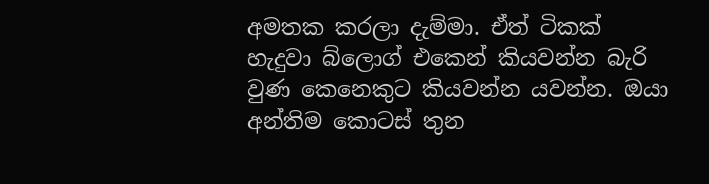අමතක කරලා දැම්මා. ඒත් ටිකක් හැදුවා බ්ලොග් එකෙන් කියවන්න බැරි වුණ කෙනෙකුට කියවන්න යවන්න. ඔයා අන්තිම කොටස් තුන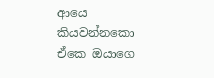ආයෙ කියවන්නකො ඒකෙ ඔයාගෙ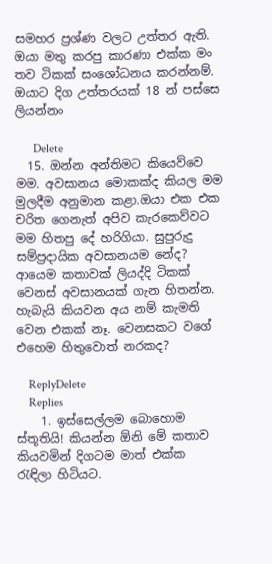සමහර ප්‍රශ්ණ වලට උත්තර ඇති. ඔයා මතු කරපු කාරණා එක්ක මං තව ටිකක් සංශෝධනය කරන්නම්. ඔයාට දිග උත්තරයක් 18 න් පස්සෙ ලියන්නං

      Delete
  15. ඔන්න අන්තිමට කියෙව්වෙ මම. අවසානය මොකක්ද කියල මම මුලදීම අනුමාන කළා.ඔයා එක එක චරිත ගෙනැත් අපිව කැරකෙව්වට මම හිතපු දේ හරිගියා. සුපුරුදු සම්ප්‍රදායික අවසානයම නේද? ආයෙම කතාවක් ලියද්දි ටිකක් වෙනස් අවසානයක් ගැන හිතන්න. හැබැයි කියවන අය නම් කැමති වෙන එකක් නෑ. වෙනසකට වගේ එහෙම හිතුවොත් නරකද?

    ReplyDelete
    Replies
    1. ඉස්සෙල්ලම බොහොම ස්තූතියි! කියන්න ඕනි මේ කතාව කියවමින් දිගටම මාත් එක්ක රැඳිලා හිටියට.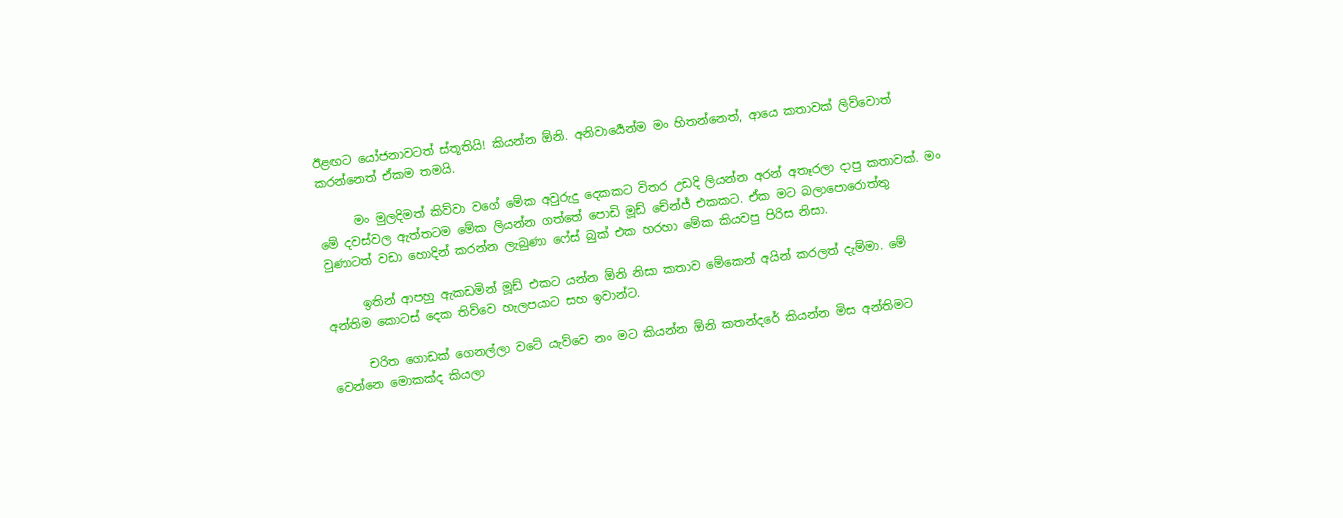ඊළඟට යෝජනාවටත් ස්තූතියි! කියන්න ඕනි. අනිවාර්‍යෙන්ම මං හිතන්නෙත්, ආයෙ කතාවක් ලිව්වොත් කරන්නෙත් ඒකම තමයි.

      මං මුලදිමත් කිව්වා වගේ මේක අවුරුදු දෙකකට විතර උඩදි ලියන්න අරන් අතෑරලා දාපු කතාවක්. මං මේ දවස්වල ඇත්තටම මේක ලියන්න ගත්තේ පොඩි මූඩ් චේන්ජ් එකකට. ඒක මට බලාපොරොත්තු වුණාටත් වඩා හොදින් කරන්න ලැබුණා ෆේස් බුක් එක හරහා මේක කියවපු පිරිස නිසා.

      ඉතින් ආපහු ඇකඩමින් මූඩ් එකට යන්න ඕනි නිසා කතාව මේකෙන් අයින් කරලත් දැම්මා. මේ අන්තිම කොටස් දෙක තිව්වෙ හැලපයාට සහ ඉවාන්ට.

      චරිත ගොඩක් ගෙනල්ලා වටේ යැව්වෙ නං මට කියන්න ඕනි කතන්දරේ කියන්න මිස අන්තිමට වෙන්නෙ මොකක්ද කියලා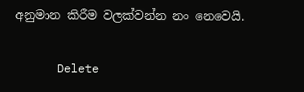අනුමාන කිරීම වලක්වන්න නං නෙවෙයි.

      Delete